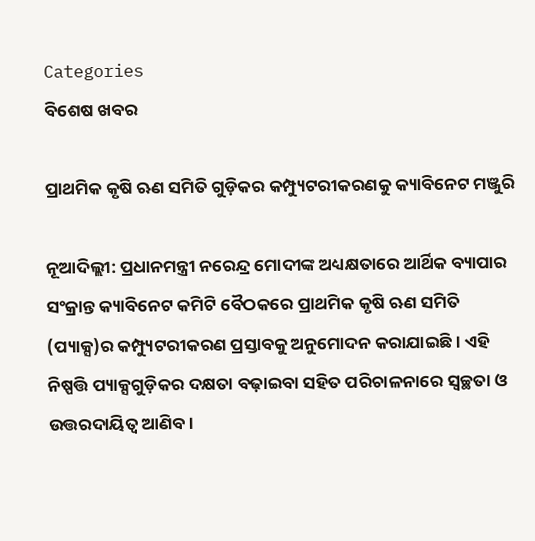Categories
ବିଶେଷ ଖବର

ପ୍ରାଥମିକ କୃଷି ଋଣ ସମିତି ଗୁଡ଼ିକର କମ୍ପ୍ୟୁଟରୀକରଣକୁ କ୍ୟାବିନେଟ ମଞ୍ଜୁରି

ନୂଆଦିଲ୍ଲୀ: ପ୍ରଧାନମନ୍ତ୍ରୀ ନରେନ୍ଦ୍ର ମୋଦୀଙ୍କ ଅଧ୍ୟକ୍ଷତାରେ ଆର୍ଥିକ ବ୍ୟାପାର ସଂକ୍ରାନ୍ତ କ୍ୟାବିନେଟ କମିଟି ବୈଠକରେ ପ୍ରାଥମିକ କୃଷି ଋଣ ସମିତି (ପ୍ୟାକ୍ସ)ର କମ୍ପ୍ୟୁଟରୀକରଣ ପ୍ରସ୍ତାବକୁ ଅନୁମୋଦନ କରାଯାଇଛି। ଏହି ନିଷ୍ପତ୍ତି ପ୍ୟାକ୍ସଗୁଡ଼ିକର ଦକ୍ଷତା ବଢ଼ାଇବା ସହିତ ପରିଚାଳନାରେ ସ୍ବଚ୍ଛତା ଓ ଉତ୍ତରଦାୟିତ୍ବ ଆଣିବ।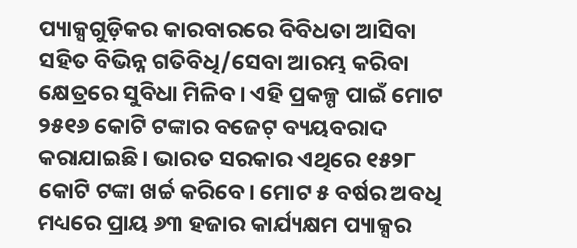ପ୍ୟାକ୍ସଗୁଡ଼ିକର କାରବାରରେ ବିବିଧତା ଆସିବା ସହିତ ବିଭିନ୍ନ ଗତିବିଧି/ସେବା ଆରମ୍ଭ କରିବା କ୍ଷେତ୍ରରେ ସୁବିଧା ମିଳିବ। ଏହି ପ୍ରକଳ୍ପ ପାଇଁ ମୋଟ ୨୫୧୬ କୋଟି ଟଙ୍କାର ବଜେଟ୍‌ ବ୍ୟୟବରାଦ କରାଯାଇଛି। ଭାରତ ସରକାର ଏଥିରେ ୧୫୨୮ କୋଟି ଟଙ୍କା ଖର୍ଚ୍ଚ କରିବେ। ମୋଟ ୫ ବର୍ଷର ଅବଧି ମଧ୍ୟରେ ପ୍ରାୟ ୬୩ ହଜାର କାର୍ଯ୍ୟକ୍ଷମ ପ୍ୟାକ୍ସର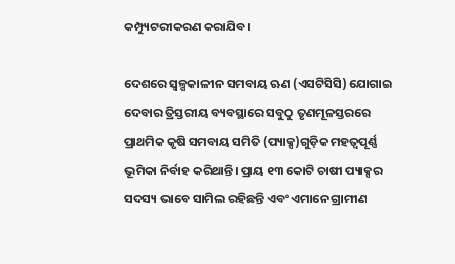କମ୍ପ୍ୟୁଟରୀକରଣ କରାଯିବ।

ଦେଶରେ ସ୍ବଳ୍ପକାଳୀନ ସମବାୟ ଋଣ (ଏସଟିସିସି) ଯୋଗାଇ ଦେବାର ତ୍ରିସ୍ତରୀୟ ବ୍ୟବସ୍ଥାରେ ସବୁଠୁ ତୃଣମୂଳସ୍ତରରେ ପ୍ରାଥମିକ କୃଷି ସମବାୟ ସମିତି (ପ୍ୟାକ୍ସ)ଗୁଡ଼ିକ ମହତ୍ବପୂର୍ଣ୍ଣ ଭୂମିକା ନିର୍ବାହ କରିଥାନ୍ତି। ପ୍ରାୟ ୧୩ କୋଟି ଚାଷୀ ପ୍ୟାକ୍ସର ସଦସ୍ୟ ଭାବେ ସାମିଲ ରହିଛନ୍ତି ଏବଂ ଏମାନେ ଗ୍ରାମୀଣ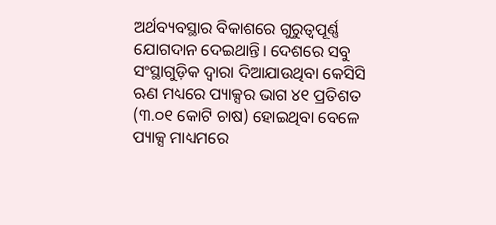ଅର୍ଥବ୍ୟବସ୍ଥାର ବିକାଶରେ ଗୁରୁତ୍ବପୂର୍ଣ୍ଣ ଯୋଗଦାନ ଦେଇଥାନ୍ତି। ଦେଶରେ ସବୁ ସଂସ୍ଥାଗୁଡ଼ିକ ଦ୍ବାରା ଦିଆଯାଉଥିବା କେସିସି ଋଣ ମଧ୍ୟରେ ପ୍ୟାକ୍ସର ଭାଗ ୪୧ ପ୍ରତିଶତ (୩.୦୧ କୋଟି ଚାଷ) ହୋଇଥିବା ବେଳେ ପ୍ୟାକ୍ସ ମାଧ୍ୟମରେ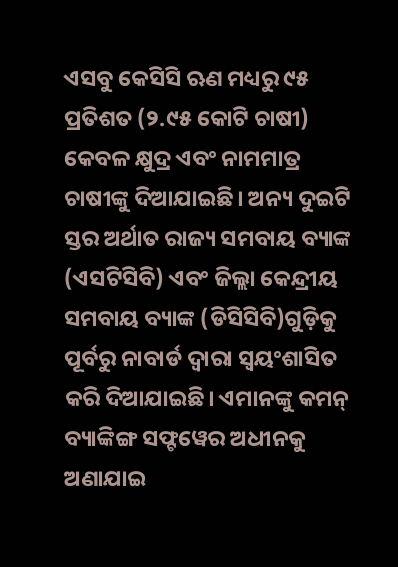ଏସବୁ କେସିସି ଋଣ ମଧ୍ୟରୁ ୯୫ ପ୍ରତିଶତ (୨.୯୫ କୋଟି ଚାଷୀ) କେବଳ କ୍ଷୁଦ୍ର ଏବଂ ନାମମାତ୍ର ଚାଷୀଙ୍କୁ ଦିଆଯାଇଛି। ଅନ୍ୟ ଦୁଇଟି ସ୍ତର ଅର୍ଥାତ ରାଜ୍ୟ ସମବାୟ ବ୍ୟାଙ୍କ (ଏସଟିସିବି) ଏବଂ ଜିଲ୍ଲା କେନ୍ଦ୍ରୀୟ ସମବାୟ ବ୍ୟାଙ୍କ (ଡିସିସିବି)ଗୁଡ଼ିକୁ ପୂର୍ବରୁ ନାବାର୍ଡ ଦ୍ବାରା ସ୍ବୟଂଶାସିତ କରି ଦିଆଯାଇଛି। ଏମାନଙ୍କୁ କମନ୍‌ ବ୍ୟାଙ୍କିଙ୍ଗ ସଫ୍ଟୱେର ଅଧୀନକୁ ଅଣାଯାଇ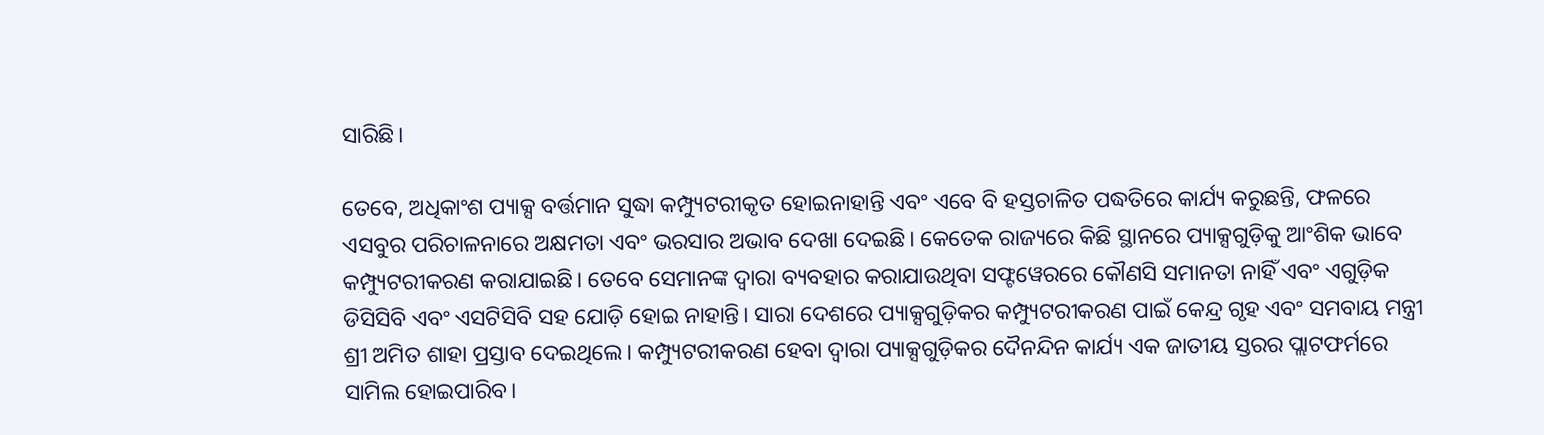ସାରିଛି।

ତେବେ, ଅଧିକାଂଶ ପ୍ୟାକ୍ସ ବର୍ତ୍ତମାନ ସୁଦ୍ଧା କମ୍ପ୍ୟୁଟରୀକୃତ ହୋଇନାହାନ୍ତି ଏବଂ ଏବେ ବି ହସ୍ତଚାଳିତ ପଦ୍ଧତିରେ କାର୍ଯ୍ୟ କରୁଛନ୍ତି, ଫଳରେ ଏସବୁର ପରିଚାଳନାରେ ଅକ୍ଷମତା ଏବଂ ଭରସାର ଅଭାବ ଦେଖା ଦେଇଛି। କେତେକ ରାଜ୍ୟରେ କିଛି ସ୍ଥାନରେ ପ୍ୟାକ୍ସଗୁଡ଼ିକୁ ଆଂଶିକ ଭାବେ କମ୍ପ୍ୟୁଟରୀକରଣ କରାଯାଇଛି। ତେବେ ସେମାନଙ୍କ ଦ୍ବାରା ବ୍ୟବହାର କରାଯାଉଥିବା ସଫ୍ଟୱେରରେ କୌଣସି ସମାନତା ନାହିଁ ଏବଂ ଏଗୁଡ଼ିକ ଡିସିସିବି ଏବଂ ଏସଟିସିବି ସହ ଯୋଡ଼ି ହୋଇ ନାହାନ୍ତି। ସାରା ଦେଶରେ ପ୍ୟାକ୍ସଗୁଡ଼ିକର କମ୍ପ୍ୟୁଟରୀକରଣ ପାଇଁ କେନ୍ଦ୍ର ଗୃହ ଏବଂ ସମବାୟ ମନ୍ତ୍ରୀ ଶ୍ରୀ ଅମିତ ଶାହା ପ୍ରସ୍ତାବ ଦେଇଥିଲେ। କମ୍ପ୍ୟୁଟରୀକରଣ ହେବା ଦ୍ବାରା ପ୍ୟାକ୍ସଗୁଡ଼ିକର ଦୈନନ୍ଦିନ କାର୍ଯ୍ୟ ଏକ ଜାତୀୟ ସ୍ତରର ପ୍ଲାଟଫର୍ମରେ ସାମିଲ ହୋଇପାରିବ।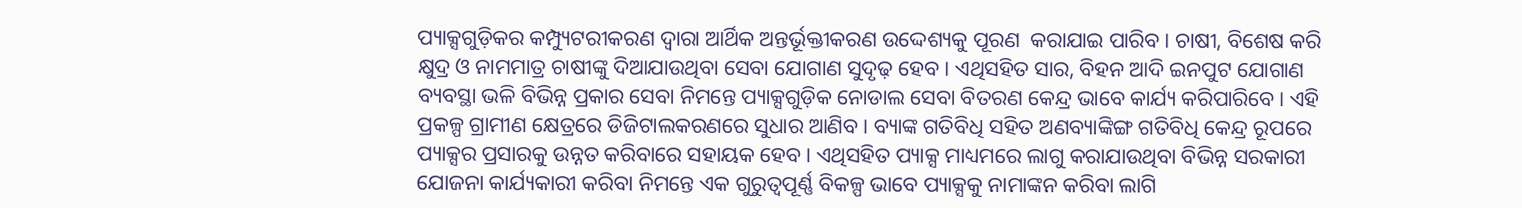ପ୍ୟାକ୍ସଗୁଡ଼ିକର କମ୍ପ୍ୟୁଟରୀକରଣ ଦ୍ବାରା ଆର୍ଥିକ ଅନ୍ତର୍ଭୂକ୍ତୀକରଣ ଉଦ୍ଦେଶ୍ୟକୁ ପୂରଣ  କରାଯାଇ ପାରିବ। ଚାଷୀ, ବିଶେଷ କରି କ୍ଷୁଦ୍ର ଓ ନାମମାତ୍ର ଚାଷୀଙ୍କୁ ଦିଆଯାଉଥିବା ସେବା ଯୋଗାଣ ସୁଦୃଢ଼ ହେବ। ଏଥିସହିତ ସାର, ବିହନ ଆଦି ଇନପୁଟ ଯୋଗାଣ ବ୍ୟବସ୍ଥା ଭଳି ବିଭିନ୍ନ ପ୍ରକାର ସେବା ନିମନ୍ତେ ପ୍ୟାକ୍ସଗୁଡ଼ିକ ନୋଡାଲ ସେବା ବିତରଣ କେନ୍ଦ୍ର ଭାବେ କାର୍ଯ୍ୟ କରିପାରିବେ। ଏହି ପ୍ରକଳ୍ପ ଗ୍ରାମୀଣ କ୍ଷେତ୍ରରେ ଡିଜିଟାଲକରଣରେ ସୁଧାର ଆଣିବ। ବ୍ୟାଙ୍କ ଗତିବିଧି ସହିତ ଅଣବ୍ୟାଙ୍କିଙ୍ଗ ଗତିବିଧି କେନ୍ଦ୍ର ରୂପରେ ପ୍ୟାକ୍ସର ପ୍ରସାରକୁ ଉନ୍ନତ କରିବାରେ ସହାୟକ ହେବ। ଏଥିସହିତ ପ୍ୟାକ୍ସ ମାଧ୍ୟମରେ ଲାଗୁ କରାଯାଉଥିବା ବିଭିନ୍ନ ସରକାରୀ ଯୋଜନା କାର୍ଯ୍ୟକାରୀ କରିବା ନିମନ୍ତେ ଏକ ଗୁରୁତ୍ବପୂର୍ଣ୍ଣ ବିକଳ୍ପ ଭାବେ ପ୍ୟାକ୍ସକୁ ନାମାଙ୍କନ କରିବା ଲାଗି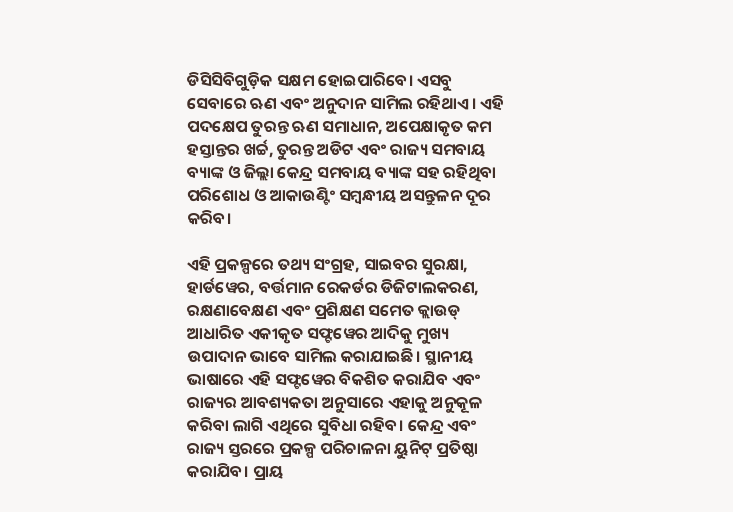ଡିସିସିବିଗୁଡ଼ିକ ସକ୍ଷମ ହୋଇପାରିବେ। ଏସବୁ ସେବାରେ ଋଣ ଏବଂ ଅନୁଦାନ ସାମିଲ ରହିଥାଏ। ଏହି ପଦକ୍ଷେପ ତୁରନ୍ତ ଋଣ ସମାଧାନ, ଅପେକ୍ଷାକୃତ କମ ହସ୍ତାନ୍ତର ଖର୍ଚ୍ଚ, ତୁରନ୍ତ ଅଡିଟ ଏବଂ ରାଜ୍ୟ ସମବାୟ ବ୍ୟାଙ୍କ ଓ ଜିଲ୍ଲା କେନ୍ଦ୍ର ସମବାୟ ବ୍ୟାଙ୍କ ସହ ରହିଥିବା ପରିଶୋଧ ଓ ଆକାଉଣ୍ଟିଂ ସମ୍ବନ୍ଧୀୟ ଅସନ୍ତୁଳନ ଦୂର କରିବ।

ଏହି ପ୍ରକଳ୍ପରେ ତଥ୍ୟ ସଂଗ୍ରହ, ସାଇବର ସୁରକ୍ଷା, ହାର୍ଡୱେର, ବର୍ତ୍ତମାନ ରେକର୍ଡର ଡିଜିଟାଲକରଣ, ରକ୍ଷଣାବେକ୍ଷଣ ଏବଂ ପ୍ରଶିକ୍ଷଣ ସମେତ କ୍ଲାଉଡ୍‌ ଆଧାରିତ ଏକୀକୃତ ସଫ୍ଟୱେର ଆଦିକୁ ମୁଖ୍ୟ ଉପାଦାନ ଭାବେ ସାମିଲ କରାଯାଇଛି। ସ୍ଥାନୀୟ ଭାଷାରେ ଏହି ସଫ୍ଟୱେର ବିକଶିତ କରାଯିବ ଏବଂ ରାଜ୍ୟର ଆବଶ୍ୟକତା ଅନୁସାରେ ଏହାକୁ ଅନୁକୂଳ କରିବା ଲାଗି ଏଥିରେ ସୁବିଧା ରହିବ। କେନ୍ଦ୍ର ଏବଂ ରାଜ୍ୟ ସ୍ତରରେ ପ୍ରକଳ୍ପ ପରିଚାଳନା ୟୁନିଟ୍‌ ପ୍ରତିଷ୍ଠା କରାଯିବ। ପ୍ରାୟ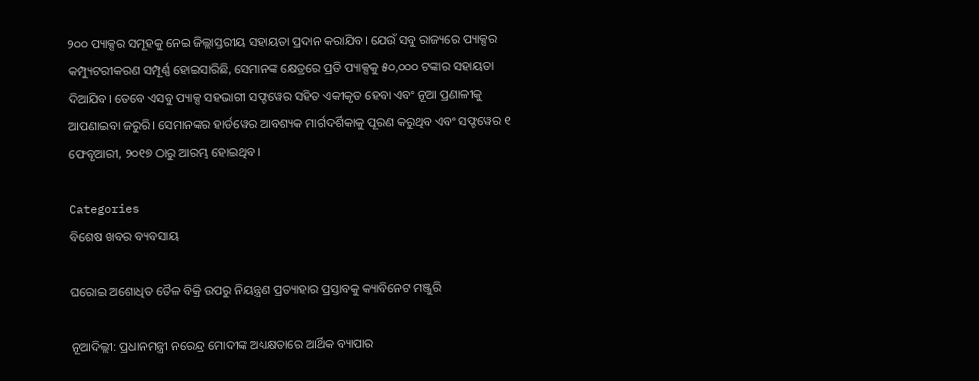୨୦୦ ପ୍ୟାକ୍ସର ସମୂହକୁ ନେଇ ଜିଲ୍ଲାସ୍ତରୀୟ ସହାୟତା ପ୍ରଦାନ କରାଯିବ। ଯେଉଁ ସବୁ ରାଜ୍ୟରେ ପ୍ୟାକ୍ସର କମ୍ପ୍ୟୁଟରୀକରଣ ସମ୍ପୂର୍ଣ୍ଣ ହୋଇସାରିଛି, ସେମାନଙ୍କ କ୍ଷେତ୍ରରେ ପ୍ରତି ପ୍ୟାକ୍ସକୁ ୫୦,୦୦୦ ଟଙ୍କାର ସହାୟତା ଦିଆଯିବ। ତେବେ ଏସବୁ ପ୍ୟାକ୍ସ ସହଭାଗୀ ସଫ୍ଟୱେର ସହିତ ଏକୀକୃତ ହେବା ଏବଂ ନୂଆ ପ୍ରଣାଳୀକୁ ଆପଣାଇବା ଜରୁରି। ସେମାନଙ୍କର ହାର୍ଡୱେର ଆବଶ୍ୟକ ମାର୍ଗଦର୍ଶିକାକୁ ପୂରଣ କରୁଥିବ ଏବଂ ସଫ୍ଟୱେର ୧ ଫେବୃଆରୀ, ୨୦୧୭ ଠାରୁ ଆରମ୍ଭ ହୋଇଥିବ।

Categories
ବିଶେଷ ଖବର ବ୍ୟବସାୟ

ଘରୋଇ ଅଶୋଧିତ ତୈଳ ବିକ୍ରି ଉପରୁ ନିୟନ୍ତ୍ରଣ ପ୍ରତ୍ୟାହାର ପ୍ରସ୍ତାବକୁ କ୍ୟାବିନେଟ ମଞ୍ଜୁରି

ନୂଆଦିଲ୍ଲୀ: ପ୍ରଧାନମନ୍ତ୍ରୀ ନରେନ୍ଦ୍ର ମୋଦୀଙ୍କ ଅଧ୍ୟକ୍ଷତାରେ ଆର୍ଥିକ ବ୍ୟାପାର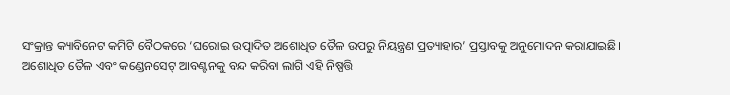ସଂକ୍ରାନ୍ତ କ୍ୟାବିନେଟ କମିଟି ବୈଠକରେ ‘ଘରୋଇ ଉତ୍ପାଦିତ ଅଶୋଧିତ ତୈଳ ଉପରୁ ନିୟନ୍ତ୍ରଣ ପ୍ରତ୍ୟାହାର’ ପ୍ରସ୍ତାବକୁ ଅନୁମୋଦନ କରାଯାଇଛି। ଅଶୋଧିତ ତୈଳ ଏବଂ କଣ୍ଡେନସେଟ୍‌ ଆବଣ୍ଟନକୁ ବନ୍ଦ କରିବା ଲାଗି ଏହି ନିଷ୍ପତ୍ତି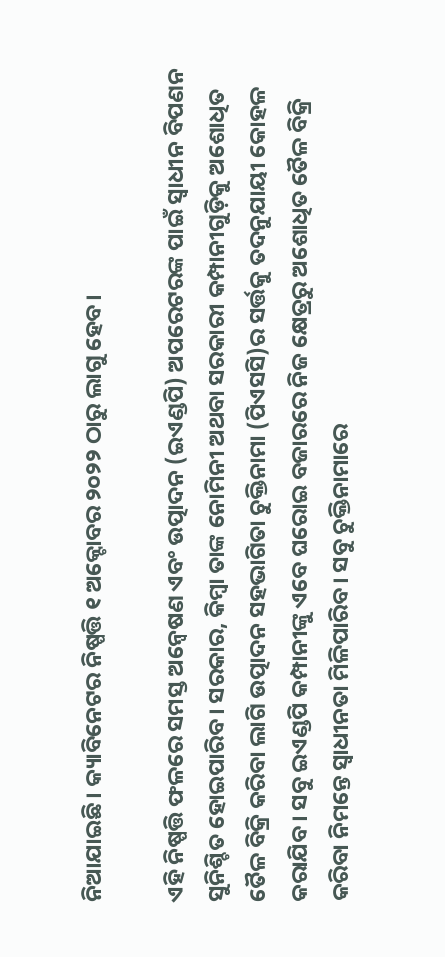ନିଆଯାଇଛି। କ୍ୟାବିନେଟର ନିଷ୍ପତ୍ତି ୧ ଅକ୍ଟୋବର ୨୦୨୨ ଠାରୁ ଲାଗୁ ହେବ।

ଏହି ନିଷ୍ପତ୍ତି ଫଳରେ ସମସ୍ତ ଅନ୍ବେଷଣ ଏବଂ ଉତ୍ପାଦନ (ଇଏଣ୍ଡପି) ଅପରେଟରଙ୍କ ପାଇଁ ସ୍ବାଧୀନ ବିପଣନ ସୁନିଶ୍ଚିତ ହୋଇପାରିବ। ସରକାର, କିମ୍ବା ତାଙ୍କ ନୋମିନୀ ଅଥବା ସରକାରୀ କମ୍ପାନୀଗୁଡ଼ିକୁ ଅଶୋଧିତ ତୈଳ ବିକ୍ରି କରିବା ଲାଗି ଉତ୍ପାଦନ ସହଭାଗିତା ଚୁକ୍ତିନାମା (ପିଏସସି)ର ସର୍ତ୍ତକୁ ତଦନୁଯାୟୀ କୋହଳ କରାଯିବ। ସବୁ ଇଏଣ୍ଡପି କମ୍ପାନୀଙ୍କୁ ଏବେ ଘରୋଇ ବଜାରରେ ନିଜ କ୍ଷେତ୍ରରୁ ଅଶୋଧିତ ତୈଳ ବିକ୍ରି କରିବା ନିମନ୍ତେ ସ୍ବାଧୀନତା ମିଳିପାରିବ। ସବୁ ଚୁକ୍ତିନାମାରେ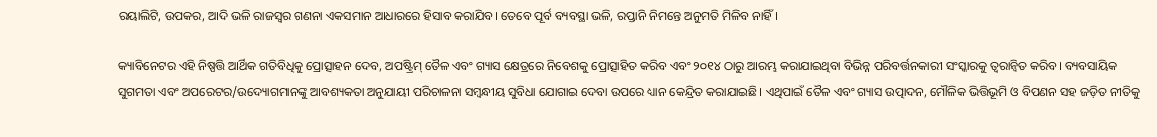ରୟାଲିଟି, ଉପକର, ଆଦି ଭଳି ରାଜସ୍ବର ଗଣନା ଏକସମାନ ଆଧାରରେ ହିସାବ କରାଯିବ। ତେବେ ପୂର୍ବ ବ୍ୟବସ୍ଥା ଭଳି, ରପ୍ତାନି ନିମନ୍ତେ ଅନୁମତି ମିଳିବ ନାହିଁ।

କ୍ୟାବିନେଟର ଏହି ନିଷ୍ପତ୍ତି ଆର୍ଥିକ ଗତିବିଧିକୁ ପ୍ରୋତ୍ସାହନ ଦେବ, ଅପଷ୍ଟ୍ରିମ୍‌ ତୈଳ ଏବଂ ଗ୍ୟାସ କ୍ଷେତ୍ରରେ ନିବେଶକୁ ପ୍ରୋତ୍ସାହିତ କରିବ ଏବଂ ୨୦୧୪ ଠାରୁ ଆରମ୍ଭ କରାଯାଇଥିବା ବିଭିନ୍ନ ପରିବର୍ତ୍ତନକାରୀ ସଂସ୍କାରକୁ ତ୍ବରାନ୍ବିତ କରିବ। ବ୍ୟବସାୟିକ ସୁଗମତା ଏବଂ ଅପରେଟର/ଉଦ୍ୟୋଗମାନଙ୍କୁ ଆବଶ୍ୟକତା ଅନୁଯାୟୀ ପରିଚାଳନା ସମ୍ବନ୍ଧୀୟ ସୁବିଧା ଯୋଗାଇ ଦେବା ଉପରେ ଧ୍ୟାନ କେନ୍ଦ୍ରିତ କରାଯାଇଛି। ଏଥିପାଇଁ ତୈଳ ଏବଂ ଗ୍ୟାସ ଉତ୍ପାଦନ, ମୌଳିକ ଭିତ୍ତିଭୂମି ଓ ବିପଣନ ସହ ଜଡ଼ିତ ନୀତିକୁ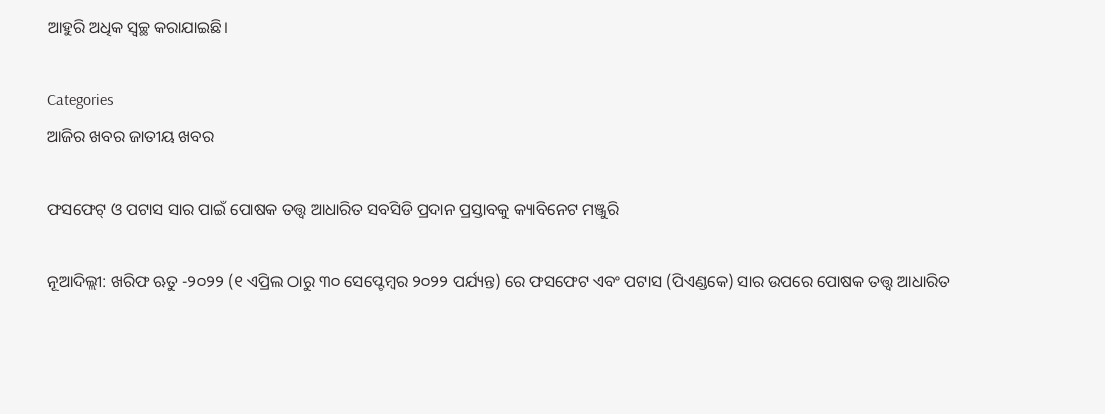ଆହୁରି ଅଧିକ ସ୍ବଚ୍ଛ କରାଯାଇଛି।

Categories
ଆଜିର ଖବର ଜାତୀୟ ଖବର

ଫସଫେଟ୍‌ ଓ ପଟାସ ସାର ପାଇଁ ପୋଷକ ତତ୍ତ୍ବ ଆଧାରିତ ସବସିଡି ପ୍ରଦାନ ପ୍ରସ୍ତାବକୁ କ୍ୟାବିନେଟ ମଞ୍ଜୁରି

ନୂଆଦିଲ୍ଲୀ: ଖରିଫ ଋତୁ -୨୦୨୨ (୧ ଏପ୍ରିଲ ଠାରୁ ୩୦ ସେପ୍ଟେମ୍ବର ୨୦୨୨ ପର୍ଯ୍ୟନ୍ତ) ରେ ଫସଫେଟ ଏବଂ ପଟାସ (ପିଏଣ୍ଡକେ) ସାର ଉପରେ ପୋଷକ ତତ୍ତ୍ବ ଆଧାରିତ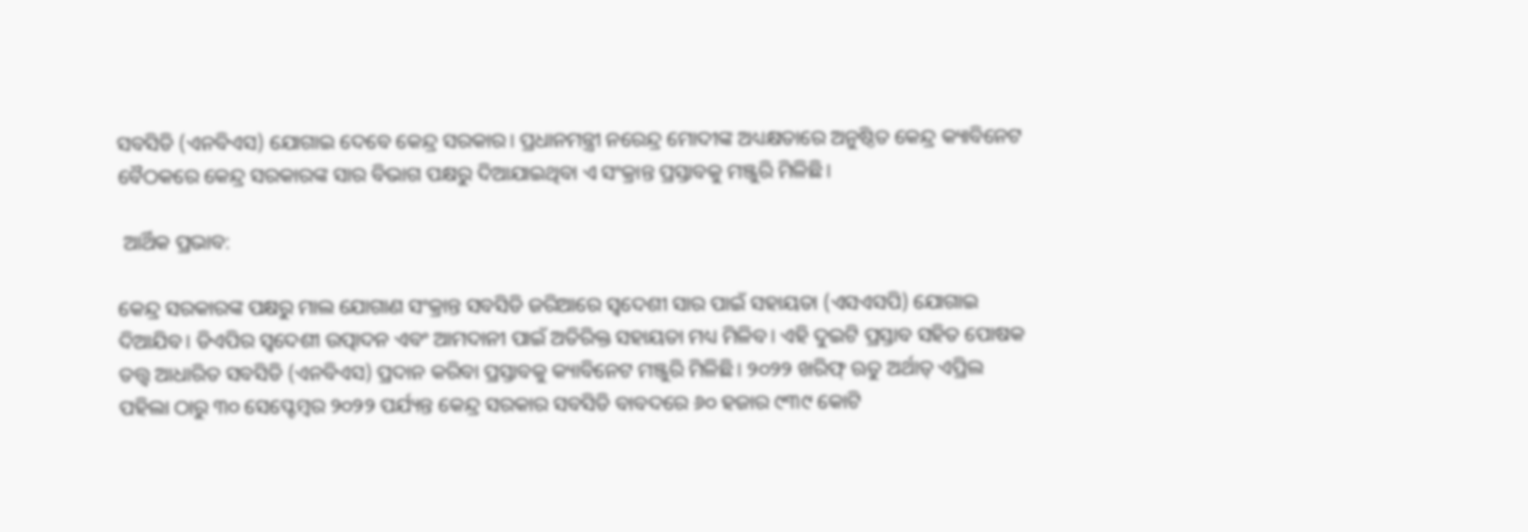ସବସିଡି (ଏନବିଏସ) ଯୋଗାଇ ଦେବେ କେନ୍ଦ୍ର ସରକାର। ପ୍ରଧାନମନ୍ତ୍ରୀ ନରେନ୍ଦ୍ର ମୋଦୀଙ୍କ ଅଧ୍ୟକ୍ଷତାରେ ଅନୁଷ୍ଠିତ କେନ୍ଦ୍ର କ୍ୟାବିନେଟ ବୈଠକରେ କେନ୍ଦ୍ର ସରକାରଙ୍କ ସାର ବିଭାଗ ପକ୍ଷରୁ ଦିଆଯାଇଥିବା ଏ ସଂକ୍ରାନ୍ତ ପ୍ରସ୍ତାବକୁ ମଞ୍ଜୁରି ମିଳିଛି।

 ଆର୍ଥିକ ପ୍ରଭାବ:

କେନ୍ଦ୍ର ସରକାରଙ୍କ ପକ୍ଷରୁ ମାଲ ଯୋଗାଣ ସଂକ୍ରାନ୍ତ ସବସିଡି ଜରିଆରେ ସ୍ବଦେଶୀ ସାର ପାଇଁ ସହାୟତା (ଏସଏସପି) ଯୋଗାଇ ଦିଆଯିବ। ଡିଏପିର ସ୍ବଦେଶୀ ଉତ୍ପାଦନ ଏବଂ ଆମଦାନୀ ପାଇଁ ଅତିରିକ୍ତ ସହାୟତା ମଧ୍ୟ ମିଳିବ। ଏହି ଦୁଇଟି ପ୍ରସ୍ତାବ ସହିତ ପୋଷକ ତତ୍ତ୍ବ ଆଧାରିତ ସବସିଡି (ଏନବିଏସ) ପ୍ରଦାନ କରିବା ପ୍ରସ୍ତାବକୁ କ୍ୟାବିନେଟ ମଞ୍ଜୁରି ମିଳିଛି। ୨୦୨୨ ଖରିଫ୍‌ ଋତୁ ଅର୍ଥାତ୍‌ ଏପ୍ରିଲ ପହିଲା ଠାରୁ ୩୦ ସେପ୍ଟେମ୍ବର ୨୦୨୨ ପର୍ଯ୍ୟନ୍ତ କେନ୍ଦ୍ର ସରକାର ସବସିଡି ବାବଦରେ ୬୦ ହଜାର ୯୩୯ କୋଟି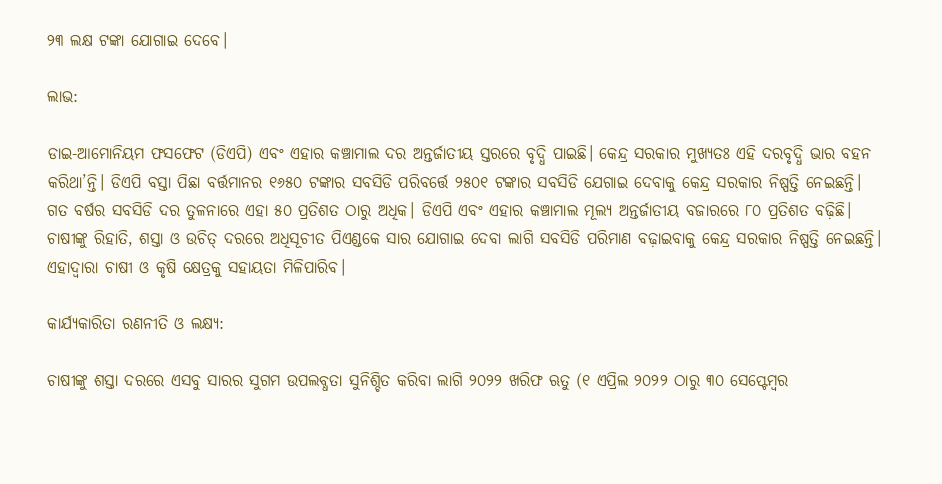୨୩ ଲକ୍ଷ ଟଙ୍କା ଯୋଗାଇ ଦେବେ।

ଲାଭ:

ଡାଇ-ଆମୋନିୟମ ଫସଫେଟ (ଡିଏପି) ଏବଂ ଏହାର କଞ୍ଚାମାଲ ଦର ଅନ୍ତର୍ଜାତୀୟ ସ୍ତରରେ ବୃଦ୍ଧି ପାଇଛି। କେନ୍ଦ୍ର ସରକାର ମୁଖ୍ୟତଃ ଏହି ଦରବୃଦ୍ଧି ଭାର ବହନ କରିଥା’ନ୍ତି। ଡିଏପି ବସ୍ତା ପିଛା ବର୍ତ୍ତମାନର ୧୬୫୦ ଟଙ୍କାର ସବସିଡି ପରିବର୍ତ୍ତେ ୨୫୦୧ ଟଙ୍କାର ସବସିଡି ଯେଗାଇ ଦେବାକୁ କେନ୍ଦ୍ର ସରକାର ନିଷ୍ପତ୍ତି ନେଇଛନ୍ତି। ଗତ ବର୍ଷର ସବସିଡି ଦର ତୁଳନାରେ ଏହା ୫୦ ପ୍ରତିଶତ ଠାରୁ ଅଧିକ। ଡିଏପି ଏବଂ ଏହାର କଞ୍ଚାମାଲ ମୂଲ୍ୟ ଅନ୍ତର୍ଜାତୀୟ ବଜାରରେ ୮୦ ପ୍ରତିଶତ ବଢ଼ିଛି। ଚାଷୀଙ୍କୁ ରିହାତି, ଶସ୍ତା ଓ ଉଚିତ୍‌ ଦରରେ ଅଧିସୂଚୀତ ପିଏଣ୍ଡକେ ସାର ଯୋଗାଇ ଦେବା ଲାଗି ସବସିଡି ପରିମାଣ ବଢ଼ାଇବାକୁ କେନ୍ଦ୍ର ସରକାର ନିଷ୍ପତ୍ତି ନେଇଛନ୍ତି। ଏହାଦ୍ବାରା ଚାଷୀ ଓ କୃଷି କ୍ଷେତ୍ରକୁ ସହାୟତା ମିଳିପାରିବ।

କାର୍ଯ୍ୟକାରିତା ରଣନୀତି ଓ ଲକ୍ଷ୍ୟ:

ଚାଷୀଙ୍କୁ ଶସ୍ତା ଦରରେ ଏସବୁ ସାରର ସୁଗମ ଉପଲବ୍ଧତା ସୁନିଶ୍ଚିତ କରିବା ଲାଗି ୨୦୨୨ ଖରିଫ ଋତୁ (୧ ଏପ୍ରିଲ ୨୦୨୨ ଠାରୁ ୩୦ ସେପ୍ଟେମ୍ବର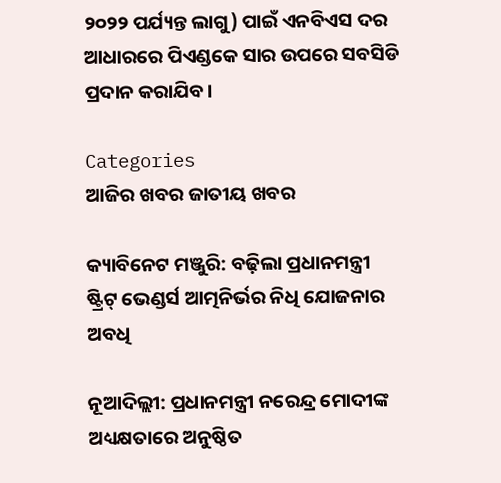୨୦୨୨ ପର୍ଯ୍ୟନ୍ତ ଲାଗୁ) ପାଇଁ ଏନବିଏସ ଦର ଆଧାରରେ ପିଏଣ୍ଡକେ ସାର ଉପରେ ସବସିଡି ପ୍ରଦାନ କରାଯିବ।

Categories
ଆଜିର ଖବର ଜାତୀୟ ଖବର

କ୍ୟାବିନେଟ ମଞ୍ଜୁରି: ବଢ଼ିଲା ପ୍ରଧାନମନ୍ତ୍ରୀ ଷ୍ଟ୍ରିଟ୍‌ ଭେଣ୍ଡର୍ସ ଆତ୍ମନିର୍ଭର ନିଧି ଯୋଜନାର ଅବଧି

ନୂଆଦିଲ୍ଲୀ: ପ୍ରଧାନମନ୍ତ୍ରୀ ନରେନ୍ଦ୍ର ମୋଦୀଙ୍କ ଅଧ୍ୟକ୍ଷତାରେ ଅନୁଷ୍ଠିତ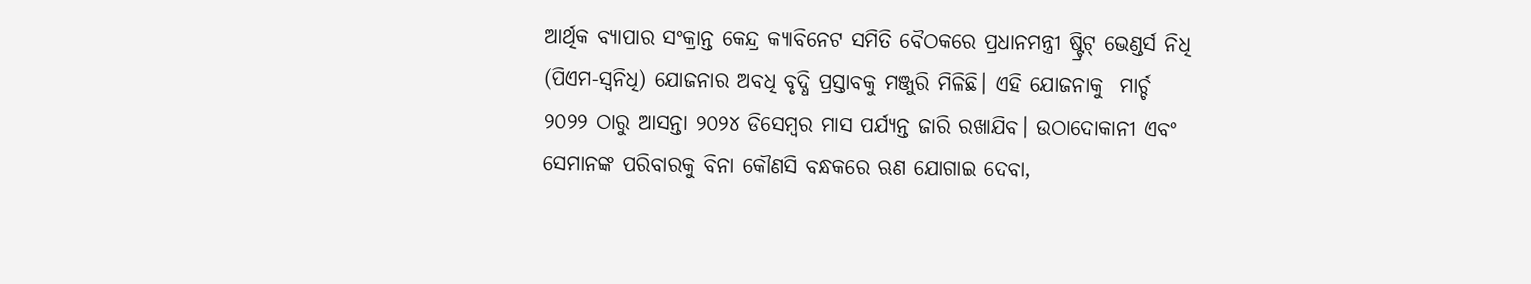ଆର୍ଥିକ ବ୍ୟାପାର ସଂକ୍ରାନ୍ତ କେନ୍ଦ୍ର କ୍ୟାବିନେଟ ସମିତି ବୈଠକରେ ପ୍ରଧାନମନ୍ତ୍ରୀ ଷ୍ଟ୍ରିଟ୍‌ ଭେଣ୍ଡର୍ସ ନିଧି (ପିଏମ-ସ୍ବନିଧି) ଯୋଜନାର ଅବଧି ବୃଦ୍ଧି ପ୍ରସ୍ତାବକୁ ମଞ୍ଜୁରି ମିଳିଛି। ଏହି ଯୋଜନାକୁ  ମାର୍ଚ୍ଚ ୨୦୨୨ ଠାରୁ ଆସନ୍ତା ୨୦୨୪ ଡିସେମ୍ବର ମାସ ପର୍ଯ୍ୟନ୍ତ ଜାରି ରଖାଯିବ। ଉଠାଦୋକାନୀ ଏବଂ ସେମାନଙ୍କ ପରିବାରକୁ ବିନା କୌଣସି ବନ୍ଧକରେ ଋଣ ଯୋଗାଇ ଦେବା,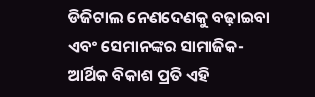ଡିଜିଟାଲ ନେଣଦେଣକୁ ବଢ଼ାଇବା ଏବଂ ସେମାନଙ୍କର ସାମାଜିକ-ଆର୍ଥିକ ବିକାଶ ପ୍ରତି ଏହି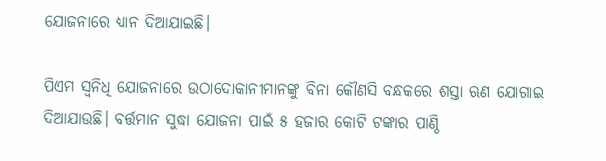ଯୋଜନାରେ ଧ୍ୟାନ ଦିଆଯାଇଛି।

ପିଏମ ସ୍ବନିଧି ଯୋଜନାରେ ଉଠାଦୋକାନୀମାନଙ୍କୁ ବିନା କୌଣସି ବନ୍ଧକରେ ଶସ୍ତା ଋଣ ଯୋଗାଇ ଦିଆଯାଉଛି। ବର୍ତ୍ତମାନ ସୁଦ୍ଧା ଯୋଜନା ପାଇଁ ୫ ହଜାର କୋଟି ଟଙ୍କାର ପାଣ୍ଠି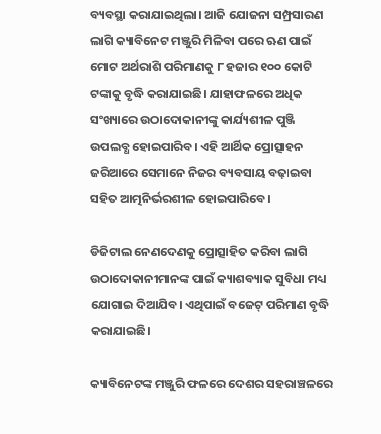ବ୍ୟବସ୍ଥା କରାଯାଇଥିଲା। ଆଜି ଯୋଜନା ସମ୍ପ୍ରସାରଣ ଲାଗି କ୍ୟାବିନେଟ ମଞ୍ଜୁରି ମିଳିବା ପରେ ଋଣ ପାଇଁ ମୋଟ ଅର୍ଥରାଶି ପରିମାଣକୁ ୮ ହଜାର ୧୦୦ କୋଟି ଟଙ୍କାକୁ ବୃଦ୍ଧି କରାଯାଇଛି। ଯାହାଫଳରେ ଅଧିକ ସଂଖ୍ୟାରେ ଉଠାଦୋକାନୀଙ୍କୁ କାର୍ଯ୍ୟଶୀଳ ପୁଞ୍ଜି ଉପଲବ୍ଧ ହୋଇପାରିବ। ଏହି ଆର୍ଥିକ ପ୍ରୋତ୍ସାହନ ଜରିଆରେ ସେମାନେ ନିଜର ବ୍ୟବସାୟ ବଢ଼ାଇବା ସହିତ ଆତ୍ମନିର୍ଭରଶୀଳ ହୋଇପାରିବେ।

ଡିଜିଟାଲ ନେଣଦେଣକୁ ପ୍ରୋତ୍ସାହିତ କରିବା ଲାଗି ଉଠାଦୋକାନୀମାନଙ୍କ ପାଇଁ କ୍ୟାଶବ୍ୟାକ ସୁବିଧା ମଧ୍ୟ ଯୋଗାଇ ଦିଆଯିବ। ଏଥିପାଇଁ ବଜେଟ୍‌ ପରିମାଣ ବୃଦ୍ଧି କରାଯାଇଛି।

କ୍ୟାବିନେଟଙ୍କ ମଞ୍ଜୁରି ଫଳରେ ଦେଶର ସହରାଞ୍ଚଳରେ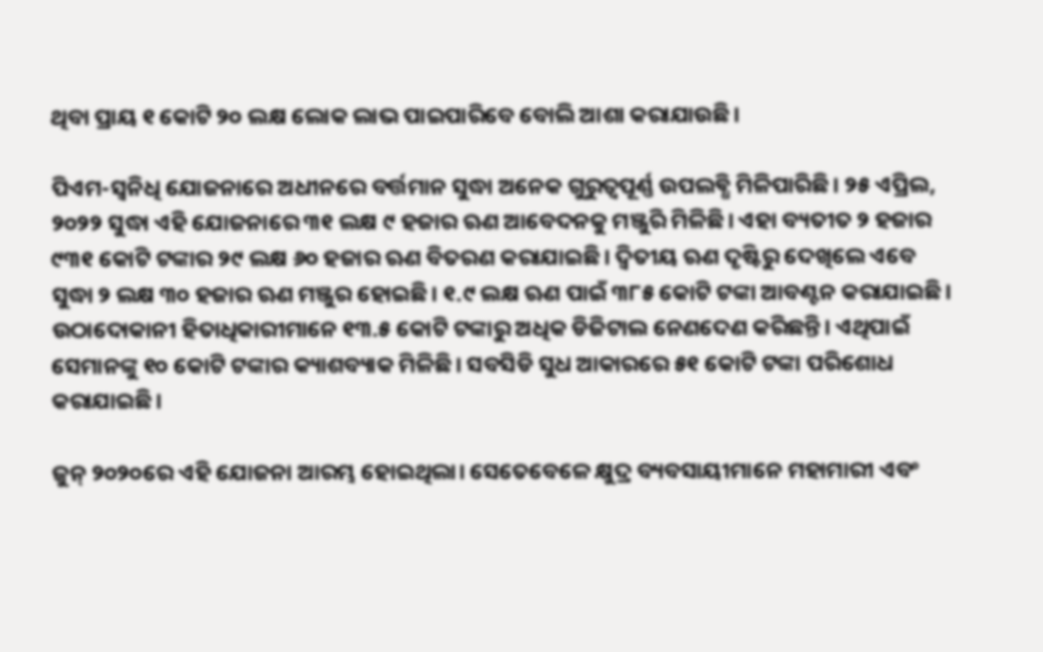ଥିବା ପ୍ରାୟ ୧ କୋଟି ୨୦ ଲକ୍ଷ ଲୋକ ଲାଭ ପାଇପାରିବେ ବୋଲି ଆଶା କରାଯାଉଛି।

ପିଏମ-ସ୍ବନିଧି ଯୋଜନାରେ ଅଧୀନରେ ବର୍ତ୍ତମାନ ସୁଦ୍ଧା ଅନେକ ଗୁରୁତ୍ବପୂର୍ଣ୍ଣ ଉପଲବ୍ଧି ମିଳିପାରିଛି। ୨୫ ଏପ୍ରିଲ, ୨୦୨୨ ସୁଦ୍ଧା ଏହି ଯୋଜନାରେ ୩୧ ଲକ୍ଷ ୯ ହଜାର ଋଣ ଆବେଦନକୁ ମଞ୍ଜୁରି ମିଳିଛି। ଏହା ବ୍ୟତୀତ ୨ ହଜାର ୯୩୧ କୋଟି ଟଙ୍କାର ୨୯ ଲକ୍ଷ ୬୦ ହଜାର ଋଣ ବିତରଣ କରାଯାଇଛି। ଦ୍ବିତୀୟ ଋଣ ଦୃଷ୍ଟିରୁ ଦେଖିଲେ ଏବେ ସୁଦ୍ଧା ୨ ଲକ୍ଷ ୩୦ ହଜାର ଋଣ ମଞ୍ଜୁର ହୋଇଛି। ୧.୯ ଲକ୍ଷ ଋଣ ପାଇଁ ୩୮୫ କୋଟି ଟଙ୍କା ଆବଣ୍ଟନ କରାଯାଇଛି। ଉଠାଦୋକାନୀ ହିତାଧିକାରୀମାନେ ୧୩.୫ କୋଟି ଟଙ୍କାରୁ ଅଧିକ ଡିଜିଟାଲ ନେଣଦେଣ କରିଛନ୍ତି। ଏଥିପାଇଁ ସେମାନଙ୍କୁ ୧୦ କୋଟି ଟଙ୍କାର କ୍ୟାଶବ୍ୟାକ ମିଳିଛି। ସବସିଡି ସୁଧ ଆକାରରେ ୫୧ କୋଟି ଟଙ୍କା ପରିଶୋଧ କରାଯାଇଛି।

ଜୁନ୍‌ ୨୦୨୦ରେ ଏହି ଯୋଜନା ଆରମ୍ଭ ହୋଇଥିଲା। ସେତେବେଳେ କ୍ଷୁଦ୍ର ବ୍ୟବସାୟୀମାନେ ମହାମାରୀ ଏବଂ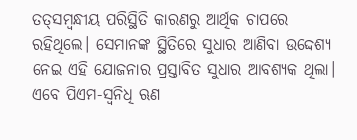ତତ୍‌ସମ୍ବନ୍ଧୀୟ ପରିସ୍ଥିତି କାରଣରୁ ଆର୍ଥିକ ଚାପରେ ରହିଥିଲେ। ସେମାନଙ୍କ ସ୍ଥିତିରେ ସୁଧାର ଆଣିବା ଉଦ୍ଦେଶ୍ୟ ନେଇ ଏହି ଯୋଜନାର ପ୍ରସ୍ତାବିତ ସୁଧାର ଆବଶ୍ୟକ ଥିଲା। ଏବେ ପିଏମ-ସ୍ବନିଧି ଋଣ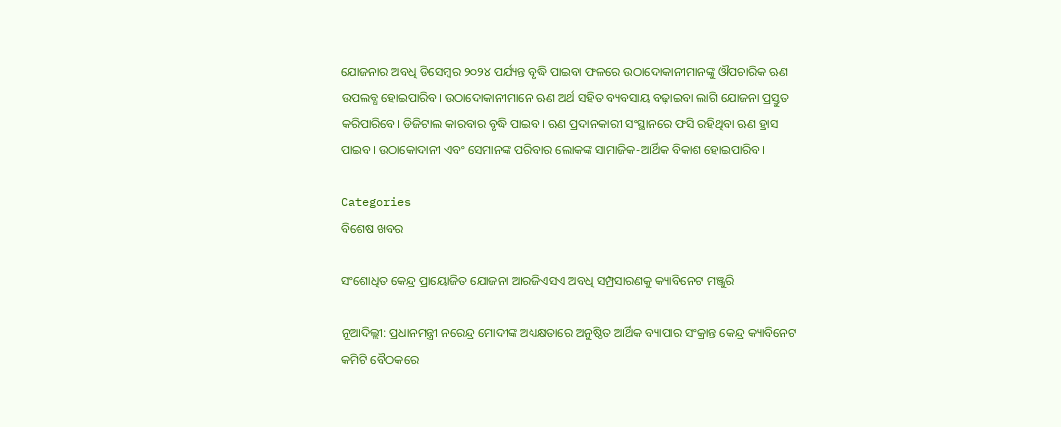ଯୋଜନାର ଅବଧି ଡିସେମ୍ବର ୨୦୨୪ ପର୍ଯ୍ୟନ୍ତ ବୃଦ୍ଧି ପାଇବା ଫଳରେ ଉଠାଦୋକାନୀମାନଙ୍କୁ ଔପଚାରିକ ଋଣ ଉପଲବ୍ଧ ହୋଇପାରିବ। ଉଠାଦୋକାନୀମାନେ ଋଣ ଅର୍ଥ ସହିତ ବ୍ୟବସାୟ ବଢ଼ାଇବା ଲାଗି ଯୋଜନା ପ୍ରସ୍ତୁତ କରିପାରିବେ। ଡିଜିଟାଲ କାରବାର ବୃଦ୍ଧି ପାଇବ। ଋଣ ପ୍ରଦାନକାରୀ ସଂସ୍ଥାନରେ ଫସି ରହିଥିବା ଋଣ ହ୍ରାସ ପାଇବ। ଉଠାକୋଦାନୀ ଏବଂ ସେମାନଙ୍କ ପରିବାର ଲୋକଙ୍କ ସାମାଜିକ-ଆର୍ଥିକ ବିକାଶ ହୋଇପାରିବ।

Categories
ବିଶେଷ ଖବର

ସଂଶୋଧିତ କେନ୍ଦ୍ର ପ୍ରାୟୋଜିତ ଯୋଜନା ଆରଜିଏସଏ ଅବଧି ସମ୍ପ୍ରସାରଣକୁ କ୍ୟାବିନେଟ ମଞ୍ଜୁରି

ନୂଆଦିଲ୍ଲୀ: ପ୍ରଧାନମନ୍ତ୍ରୀ ନରେନ୍ଦ୍ର ମୋଦୀଙ୍କ ଅଧ୍ୟକ୍ଷତାରେ ଅନୁଷ୍ଠିତ ଆର୍ଥିକ ବ୍ୟାପାର ସଂକ୍ରାନ୍ତ କେନ୍ଦ୍ର କ୍ୟାବିନେଟ କମିଟି ବୈଠକରେ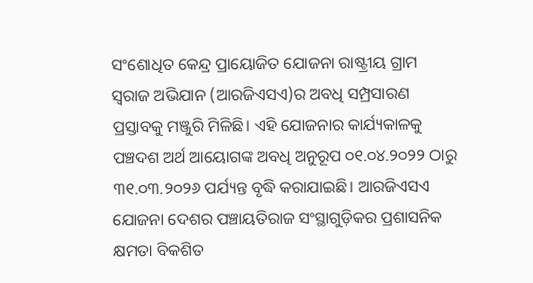ସଂଶୋଧିତ କେନ୍ଦ୍ର ପ୍ରାୟୋଜିତ ଯୋଜନା ରାଷ୍ଟ୍ରୀୟ ଗ୍ରାମ ସ୍ୱରାଜ ଅଭିଯାନ (ଆରଜିଏସଏ)ର ଅବଧି ସମ୍ପ୍ରସାରଣ ପ୍ରସ୍ତାବକୁ ମଞ୍ଜୁରି ମିଳିଛି। ଏହି ଯୋଜନାର କାର୍ଯ୍ୟକାଳକୁ ପଞ୍ଚଦଶ ଅର୍ଥ ଆୟୋଗଙ୍କ ଅବଧି ଅନୁରୂପ ୦୧.୦୪.୨୦୨୨ ଠାରୁ ୩୧.୦୩.୨୦୨୬ ପର୍ଯ୍ୟନ୍ତ ବୃଦ୍ଧି କରାଯାଇଛି। ଆରଜିଏସଏ ଯୋଜନା ଦେଶର ପଞ୍ଚାୟତିରାଜ ସଂସ୍ଥାଗୁଡ଼ିକର ପ୍ରଶାସନିକ କ୍ଷମତା ବିକଶିତ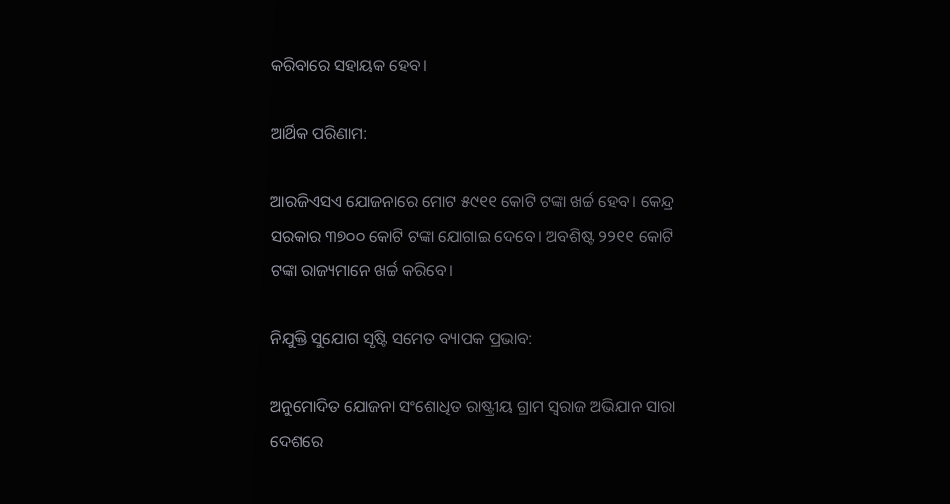କରିବାରେ ସହାୟକ ହେବ।

ଆର୍ଥିକ ପରିଣାମ:

ଆରଜିଏସଏ ଯୋଜନାରେ ମୋଟ ୫୯୧୧ କୋଟି ଟଙ୍କା ଖର୍ଚ୍ଚ ହେବ। କେନ୍ଦ୍ର ସରକାର ୩୭୦୦ କୋଟି ଟଙ୍କା ଯୋଗାଇ ଦେବେ। ଅବଶିଷ୍ଟ ୨୨୧୧ କୋଟି ଟଙ୍କା ରାଜ୍ୟମାନେ ଖର୍ଚ୍ଚ କରିବେ।

ନିଯୁକ୍ତି ସୁଯୋଗ ସୃଷ୍ଟି ସମେତ ବ୍ୟାପକ ପ୍ରଭାବ:

ଅନୁମୋଦିତ ଯୋଜନା ସଂଶୋଧିତ ରାଷ୍ଟ୍ରୀୟ ଗ୍ରାମ ସ୍ୱରାଜ ଅଭିଯାନ ସାରା ଦେଶରେ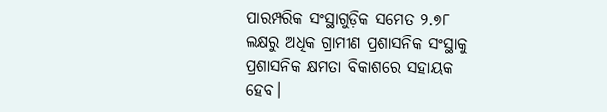ପାରମ୍ପରିକ ସଂସ୍ଥାଗୁଡ଼ିକ ସମେତ ୨.୭୮ ଲକ୍ଷରୁ ଅଧିକ ଗ୍ରାମୀଣ ପ୍ରଶାସନିକ ସଂସ୍ଥାକୁ ପ୍ରଶାସନିକ କ୍ଷମତା ବିକାଶରେ ସହାୟକ ହେବ।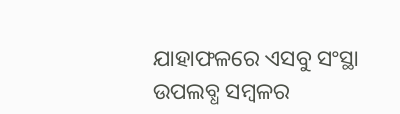ଯାହାଫଳରେ ଏସବୁ ସଂସ୍ଥା ଉପଲବ୍ଧ ସମ୍ବଳର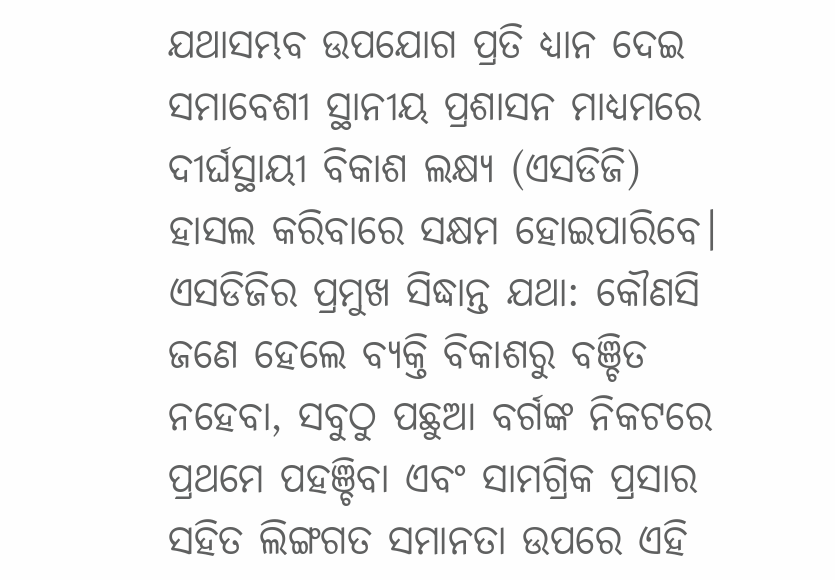ଯଥାସମ୍ଭବ ଉପଯୋଗ ପ୍ରତି ଧ୍ୟାନ ଦେଇ ସମାବେଶୀ ସ୍ଥାନୀୟ ପ୍ରଶାସନ ମାଧ୍ୟମରେ ଦୀର୍ଘସ୍ଥାୟୀ ବିକାଶ ଲକ୍ଷ୍ୟ (ଏସଡିଜି) ହାସଲ କରିବାରେ ସକ୍ଷମ ହୋଇପାରିବେ। ଏସଡିଜିର ପ୍ରମୁଖ ସିଦ୍ଧାନ୍ତ ଯଥା: କୌଣସି ଜଣେ ହେଲେ ବ୍ୟକ୍ତି ବିକାଶରୁ ବଞ୍ଚିତ ନହେବା, ସବୁଠୁ ପଛୁଆ ବର୍ଗଙ୍କ ନିକଟରେ ପ୍ରଥମେ ପହଞ୍ଚିବା ଏବଂ ସାମଗ୍ରିକ ପ୍ରସାର ସହିତ ଲିଙ୍ଗଗତ ସମାନତା ଉପରେ ଏହି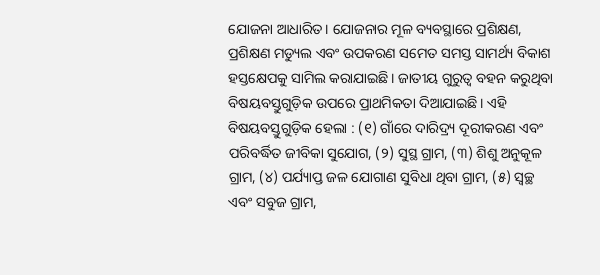ଯୋଜନା ଆଧାରିତ। ଯୋଜନାର ମୂଳ ବ୍ୟବସ୍ଥାରେ ପ୍ରଶିକ୍ଷଣ, ପ୍ରଶିକ୍ଷଣ ମଡ୍ୟୁଲ ଏବଂ ଉପକରଣ ସମେତ ସମସ୍ତ ସାମର୍ଥ୍ୟ ବିକାଶ ହସ୍ତକ୍ଷେପକୁ ସାମିଲ କରାଯାଇଛି। ଜାତୀୟ ଗୁରୁତ୍ୱ ବହନ କରୁଥିବା ବିଷୟବସ୍ତୁଗୁଡ଼ିକ ଉପରେ ପ୍ରାଥମିକତା ଦିଆଯାଇଛି। ଏହି ବିଷୟବସ୍ତୁଗୁଡ଼ିକ ହେଲା : (୧) ଗାଁରେ ଦାରିଦ୍ର୍ୟ ଦୂରୀକରଣ ଏବଂ ପରିବର୍ଦ୍ଧିତ ଜୀବିକା ସୁଯୋଗ, (୨) ସୁସ୍ଥ ଗ୍ରାମ, (୩) ଶିଶୁ ଅନୁକୂଳ ଗ୍ରାମ, (୪) ପର୍ଯ୍ୟାପ୍ତ ଜଳ ଯୋଗାଣ ସୁବିଧା ଥିବା ଗ୍ରାମ, (୫) ସ୍ୱଚ୍ଛ ଏବଂ ସବୁଜ ଗ୍ରାମ,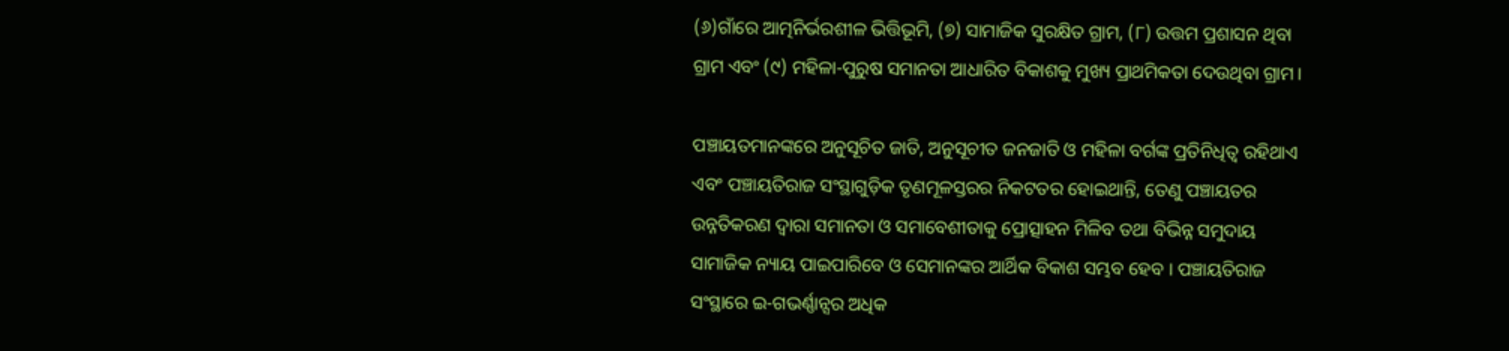(୬)ଗାଁରେ ଆତ୍ମନିର୍ଭରଶୀଳ ଭିତ୍ତିଭୂମି, (୭) ସାମାଜିକ ସୁରକ୍ଷିତ ଗ୍ରାମ, (୮) ଉତ୍ତମ ପ୍ରଶାସନ ଥିବା ଗ୍ରାମ ଏବଂ (୯) ମହିଳା-ପୁରୁଷ ସମାନତା ଆଧାରିତ ବିକାଶକୁ ମୁଖ୍ୟ ପ୍ରାଥମିକତା ଦେଉଥିବା ଗ୍ରାମ।

ପଞ୍ଚାୟତମାନଙ୍କରେ ଅନୁସୂଚିତ ଜାତି, ଅନୁସୂଚୀତ ଜନଜାତି ଓ ମହିଳା ବର୍ଗଙ୍କ ପ୍ରତିନିଧିତ୍ୱ ରହିଥାଏ ଏବଂ ପଞ୍ଚାୟତିରାଜ ସଂସ୍ଥାଗୁଡ଼ିକ ତୃଣମୂଳସ୍ତରର ନିକଟତର ହୋଇଥାନ୍ତି, ତେଣୁ ପଞ୍ଚାୟତର ଉନ୍ନତିକରଣ ଦ୍ଵାରା ସମାନତା ଓ ସମାବେଶୀତାକୁ ପ୍ରୋତ୍ସାହନ ମିଳିବ ତଥା ବିଭିନ୍ନ ସମୁଦାୟ ସାମାଜିକ ନ୍ୟାୟ ପାଇପାରିବେ ଓ ସେମାନଙ୍କର ଆର୍ଥିକ ବିକାଶ ସମ୍ଭବ ହେବ । ପଞ୍ଚାୟତିରାଜ ସଂସ୍ଥାରେ ଇ-ଗଭର୍ଣ୍ଣାନ୍ସର ଅଧିକ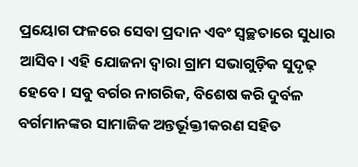ପ୍ରୟୋଗ ଫଳରେ ସେବା ପ୍ରଦାନ ଏବଂ ସ୍ୱଚ୍ଛତାରେ ସୁଧାର ଆସିବ। ଏହି ଯୋଜନା ଦ୍ଵାରା ଗ୍ରାମ ସଭାଗୁଡ଼ିକ ସୁଦୃଢ଼ ହେବେ। ସବୁ ବର୍ଗର ନାଗରିକ, ବିଶେଷ କରି ଦୁର୍ବଳ ବର୍ଗମାନଙ୍କର ସାମାଜିକ ଅନ୍ତର୍ଭୂକ୍ତୀକରଣ ସହିତ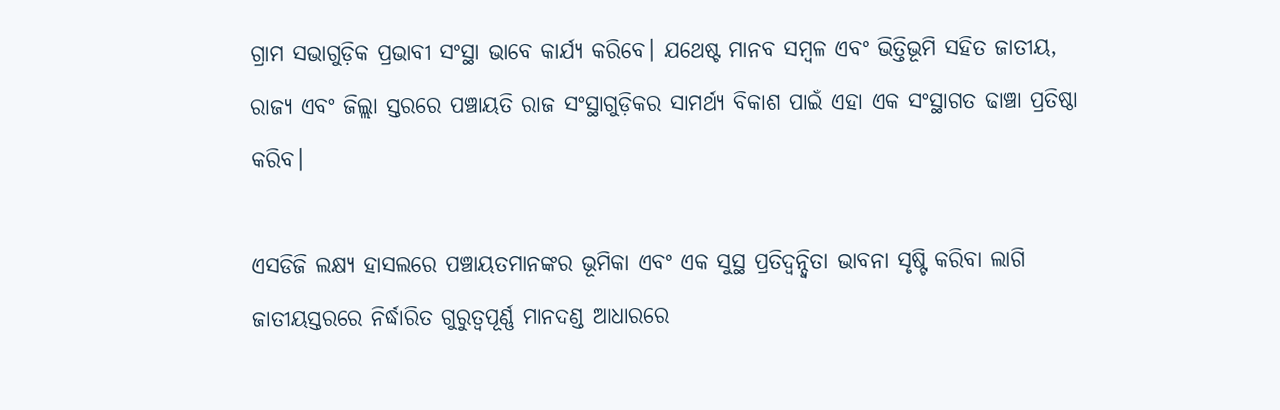ଗ୍ରାମ ସଭାଗୁଡ଼ିକ ପ୍ରଭାବୀ ସଂସ୍ଥା ଭାବେ କାର୍ଯ୍ୟ କରିବେ। ଯଥେଷ୍ଟ ମାନବ ସମ୍ବଳ ଏବଂ ଭିତ୍ତିଭୂମି ସହିତ ଜାତୀୟ, ରାଜ୍ୟ ଏବଂ ଜିଲ୍ଲା ସ୍ତରରେ ପଞ୍ଚାୟତି ରାଜ ସଂସ୍ଥାଗୁଡ଼ିକର ସାମର୍ଥ୍ୟ ବିକାଶ ପାଇଁ ଏହା ଏକ ସଂସ୍ଥାଗତ ଢାଞ୍ଚା ପ୍ରତିଷ୍ଠା କରିବ।

ଏସଡିଜି ଲକ୍ଷ୍ୟ ହାସଲରେ ପଞ୍ଚାୟତମାନଙ୍କର ଭୂମିକା ଏବଂ ଏକ ସୁସ୍ଥ ପ୍ରତିଦ୍ୱନ୍ଦ୍ୱିତା ଭାବନା ସୃଷ୍ଟି କରିବା ଲାଗି ଜାତୀୟସ୍ତରରେ ନିର୍ଦ୍ଧାରିତ ଗୁରୁତ୍ୱପୂର୍ଣ୍ଣ ମାନଦଣ୍ଡ ଆଧାରରେ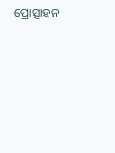ପ୍ରୋତ୍ସାହନ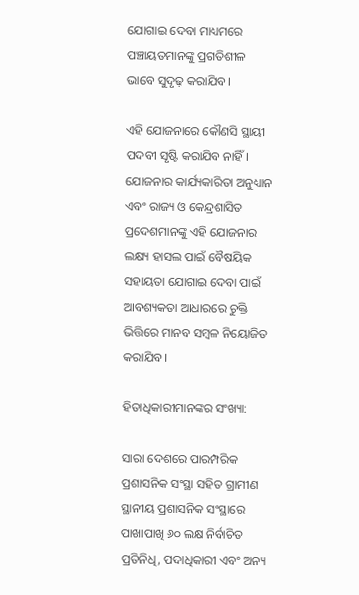ଯୋଗାଇ ଦେବା ମାଧ୍ୟମରେ ପଞ୍ଚାୟତମାନଙ୍କୁ ପ୍ରଗତିଶୀଳ ଭାବେ ସୁଦୃଢ଼ କରାଯିବ।

ଏହି ଯୋଜନାରେ କୌଣସି ସ୍ଥାୟୀ ପଦବୀ ସୃଷ୍ଟି କରାଯିବ ନାହିଁ। ଯୋଜନାର କାର୍ଯ୍ୟକାରିତା ଅନୁଧ୍ୟାନ ଏବଂ ରାଜ୍ୟ ଓ କେନ୍ଦ୍ରଶାସିତ ପ୍ରଦେଶମାନଙ୍କୁ ଏହି ଯୋଜନାର ଲକ୍ଷ୍ୟ ହାସଲ ପାଇଁ ବୈଷୟିକ ସହାୟତା ଯୋଗାଇ ଦେବା ପାଇଁ ଆବଶ୍ୟକତା ଆଧାରରେ ଚୁକ୍ତି ଭିତ୍ତିରେ ମାନବ ସମ୍ବଳ ନିୟୋଜିତ କରାଯିବ।

ହିତାଧିକାରୀମାନଙ୍କର ସଂଖ୍ୟା:

ସାରା ଦେଶରେ ପାରମ୍ପରିକ ପ୍ରଶାସନିକ ସଂସ୍ଥା ସହିତ ଗ୍ରାମୀଣ ସ୍ଥାନୀୟ ପ୍ରଶାସନିକ ସଂସ୍ଥାରେ ପାଖାପାଖି ୬୦ ଲକ୍ଷ ନିର୍ବାଚିତ ପ୍ରତିନିଧି, ପଦାଧିକାରୀ ଏବଂ ଅନ୍ୟ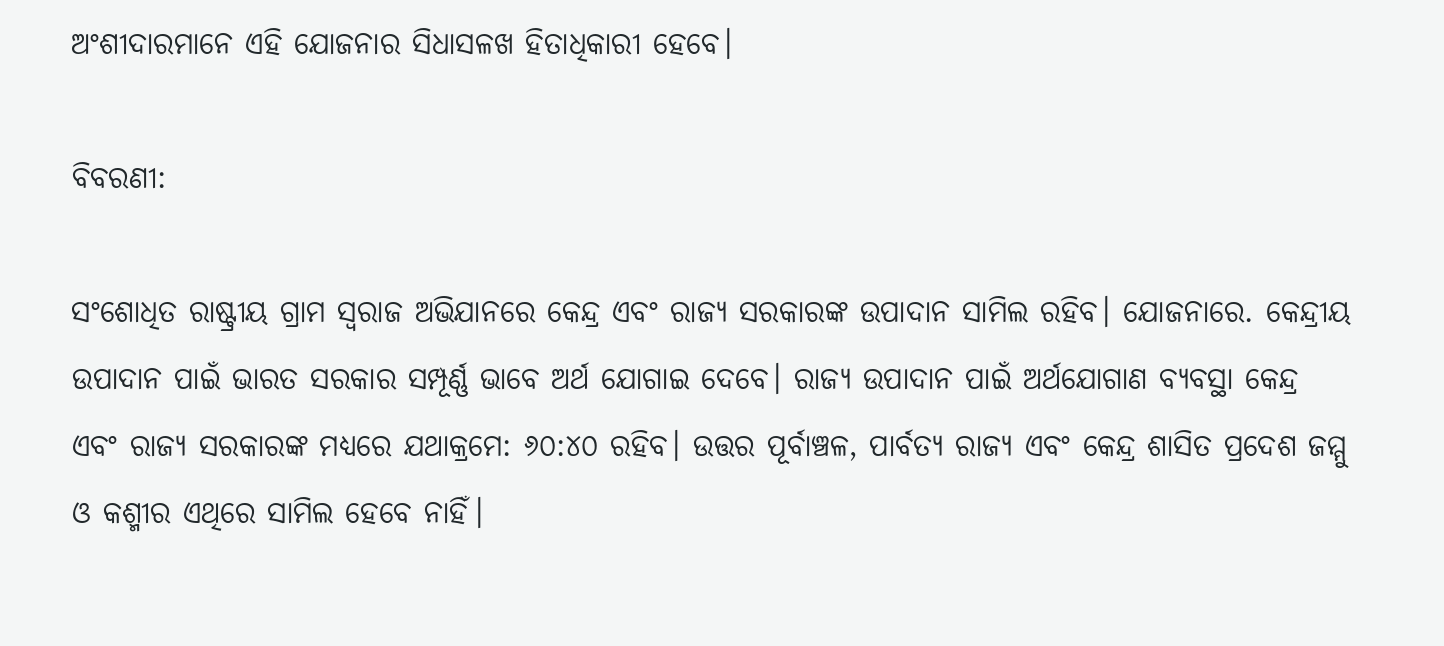ଅଂଶୀଦାରମାନେ ଏହି ଯୋଜନାର ସିଧାସଳଖ ହିତାଧିକାରୀ ହେବେ।

ବିବରଣୀ:

ସଂଶୋଧିତ ରାଷ୍ଟ୍ରୀୟ ଗ୍ରାମ ସ୍ୱରାଜ ଅଭିଯାନରେ କେନ୍ଦ୍ର ଏବଂ ରାଜ୍ୟ ସରକାରଙ୍କ ଉପାଦାନ ସାମିଲ ରହିବ। ଯୋଜନାରେ. କେନ୍ଦ୍ରୀୟ ଉପାଦାନ ପାଇଁ ଭାରତ ସରକାର ସମ୍ପୂର୍ଣ୍ଣ ଭାବେ ଅର୍ଥ ଯୋଗାଇ ଦେବେ। ରାଜ୍ୟ ଉପାଦାନ ପାଇଁ ଅର୍ଥଯୋଗାଣ ବ୍ୟବସ୍ଥା କେନ୍ଦ୍ର ଏବଂ ରାଜ୍ୟ ସରକାରଙ୍କ ମଧ୍ୟରେ ଯଥାକ୍ରମେ: ୬୦:୪୦ ରହିବ। ଉତ୍ତର ପୂର୍ବାଞ୍ଚଳ, ପାର୍ବତ୍ୟ ରାଜ୍ୟ ଏବଂ କେନ୍ଦ୍ର ଶାସିତ ପ୍ରଦେଶ ଜମ୍ମୁ ଓ କଶ୍ମୀର ଏଥିରେ ସାମିଲ ହେବେ ନାହିଁ।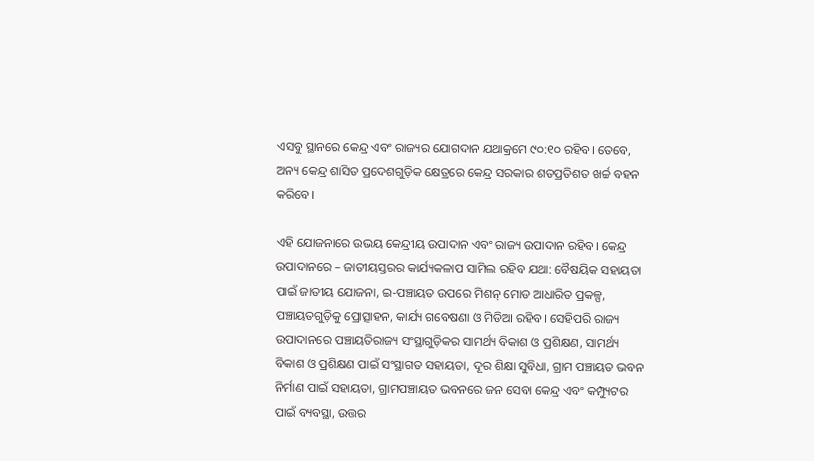ଏସବୁ ସ୍ଥାନରେ କେନ୍ଦ୍ର ଏବଂ ରାଜ୍ୟର ଯୋଗଦାନ ଯଥାକ୍ରମେ ୯୦:୧୦ ରହିବ। ତେବେ, ଅନ୍ୟ କେନ୍ଦ୍ର ଶାସିତ ପ୍ରଦେଶଗୁଡ଼ିକ କ୍ଷେତ୍ରରେ କେନ୍ଦ୍ର ସରକାର ଶତପ୍ରତିଶତ ଖର୍ଚ୍ଚ ବହନ କରିବେ।

ଏହି ଯୋଜନାରେ ଉଭୟ କେନ୍ଦ୍ରୀୟ ଉପାଦାନ ଏବଂ ରାଜ୍ୟ ଉପାଦାନ ରହିବ। କେନ୍ଦ୍ର ଉପାଦାନରେ – ଜାତୀୟସ୍ତରର କାର୍ଯ୍ୟକଳାପ ସାମିଲ ରହିବ ଯଥା: ବୈଷୟିକ ସହାୟତା ପାଇଁ ଜାତୀୟ ଯୋଜନା, ଇ-ପଞ୍ଚାୟତ ଉପରେ ମିଶନ୍‌ ମୋଡ ଆଧାରିତ ପ୍ରକଳ୍ପ, ପଞ୍ଚାୟତଗୁଡ଼ିକୁ ପ୍ରୋତ୍ସାହନ, କାର୍ଯ୍ୟ ଗବେଷଣା ଓ ମିଡିଆ ରହିବ। ସେହିପରି ରାଜ୍ୟ ଉପାଦାନରେ ପଞ୍ଚାୟତିରାଜ୍ୟ ସଂସ୍ଥାଗୁଡ଼ିକର ସାମର୍ଥ୍ୟ ବିକାଶ ଓ ପ୍ରଶିକ୍ଷଣ, ସାମର୍ଥ୍ୟ ବିକାଶ ଓ ପ୍ରଶିକ୍ଷଣ ପାଇଁ ସଂସ୍ଥାଗତ ସହାୟତା, ଦୂର ଶିକ୍ଷା ସୁବିଧା, ଗ୍ରାମ ପଞ୍ଚାୟତ ଭବନ ନିର୍ମାଣ ପାଇଁ ସହାୟତା, ଗ୍ରାମପଞ୍ଚାୟତ ଭବନରେ ଜନ ସେବା କେନ୍ଦ୍ର ଏବଂ କମ୍ପ୍ୟୁଟର ପାଇଁ ବ୍ୟବସ୍ଥା, ଉତ୍ତର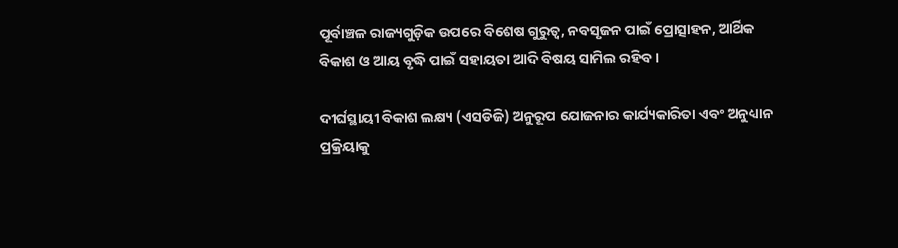ପୂର୍ବାଞ୍ଚଳ ରାଜ୍ୟଗୁଡ଼ିକ ଉପରେ ବିଶେଷ ଗୁରୁତ୍ୱ, ନବସୃଜନ ପାଇଁ ପ୍ରୋତ୍ସାହନ, ଆର୍ଥିକ ବିକାଶ ଓ ଆୟ ବୃଦ୍ଧି ପାଇଁ ସହାୟତା ଆଦି ବିଷୟ ସାମିଲ ରହିବ।

ଦୀର୍ଘସ୍ଥାୟୀ ବିକାଶ ଲକ୍ଷ୍ୟ (ଏସଡିଜି) ଅନୁରୂପ ଯୋଜନାର କାର୍ଯ୍ୟକାରିତା ଏବଂ ଅନୁଧ୍ୟାନ ପ୍ରକ୍ରିୟାକୁ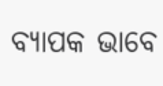ବ୍ୟାପକ ଭାବେ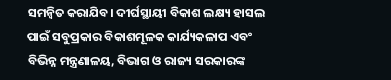ସମନ୍ୱିତ କରାଯିବ। ଦୀର୍ଘସ୍ଥାୟୀ ବିକାଶ ଲକ୍ଷ୍ୟ ହାସଲ ପାଇଁ ସବୁପ୍ରକାର ବିକାଶମୂଳକ କାର୍ଯ୍ୟକଳାପ ଏବଂ ବିଭିନ୍ନ ମନ୍ତ୍ରଣାଳୟ, ବିଭାଗ ଓ ରାଜ୍ୟ ସରକାରଙ୍କ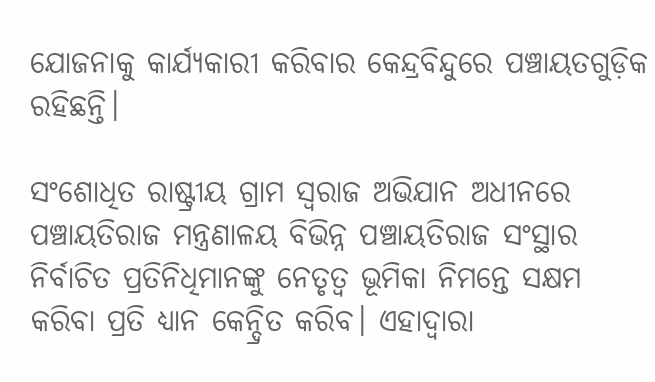ଯୋଜନାକୁ କାର୍ଯ୍ୟକାରୀ କରିବାର କେନ୍ଦ୍ରବିନ୍ଦୁରେ ପଞ୍ଚାୟତଗୁଡ଼ିକ ରହିଛନ୍ତି।

ସଂଶୋଧିତ ରାଷ୍ଟ୍ରୀୟ ଗ୍ରାମ ସ୍ୱରାଜ ଅଭିଯାନ ଅଧୀନରେ ପଞ୍ଚାୟତିରାଜ ମନ୍ତ୍ରଣାଳୟ ବିଭିନ୍ନ ପଞ୍ଚାୟତିରାଜ ସଂସ୍ଥାର ନିର୍ବାଚିତ ପ୍ରତିନିଧିମାନଙ୍କୁ ନେତୃତ୍ୱ ଭୂମିକା ନିମନ୍ତେ ସକ୍ଷମ କରିବା ପ୍ରତି ଧ୍ୟାନ କେନ୍ଦ୍ରିତ କରିବ। ଏହାଦ୍ଵାରା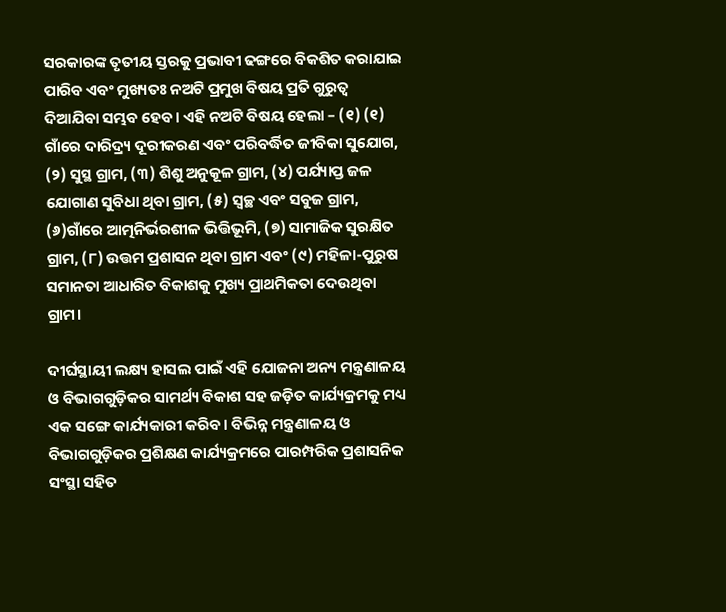ସରକାରଙ୍କ ତୃତୀୟ ସ୍ତରକୁ ପ୍ରଭାବୀ ଢଙ୍ଗରେ ବିକଶିତ କରାଯାଇ ପାରିବ ଏବଂ ମୁଖ୍ୟତଃ ନଅଟି ପ୍ରମୁଖ ବିଷୟ ପ୍ରତି ଗୁରୁତ୍ୱ ଦିଆଯିବା ସମ୍ଭବ ହେବ। ଏହି ନଅଟି ବିଷୟ ହେଲା – (୧) (୧) ଗାଁରେ ଦାରିଦ୍ର୍ୟ ଦୂରୀକରଣ ଏବଂ ପରିବର୍ଦ୍ଧିତ ଜୀବିକା ସୁଯୋଗ, (୨) ସୁସ୍ଥ ଗ୍ରାମ, (୩) ଶିଶୁ ଅନୁକୂଳ ଗ୍ରାମ, (୪) ପର୍ଯ୍ୟାପ୍ତ ଜଳ ଯୋଗାଣ ସୁବିଧା ଥିବା ଗ୍ରାମ, (୫) ସ୍ୱଚ୍ଛ ଏବଂ ସବୁଜ ଗ୍ରାମ, (୬)ଗାଁରେ ଆତ୍ମନିର୍ଭରଶୀଳ ଭିତ୍ତିଭୂମି, (୭) ସାମାଜିକ ସୁରକ୍ଷିତ ଗ୍ରାମ, (୮) ଉତ୍ତମ ପ୍ରଶାସନ ଥିବା ଗ୍ରାମ ଏବଂ (୯) ମହିଳା-ପୁରୁଷ ସମାନତା ଆଧାରିତ ବିକାଶକୁ ମୁଖ୍ୟ ପ୍ରାଥମିକତା ଦେଉଥିବା ଗ୍ରାମ।

ଦୀର୍ଘସ୍ଥାୟୀ ଲକ୍ଷ୍ୟ ହାସଲ ପାଇଁ ଏହି ଯୋଜନା ଅନ୍ୟ ମନ୍ତ୍ରଣାଳୟ ଓ ବିଭାଗଗୁଡ଼ିକର ସାମର୍ଥ୍ୟ ବିକାଶ ସହ ଜଡ଼ିତ କାର୍ଯ୍ୟକ୍ରମକୁ ମଧ୍ୟ ଏକ ସଙ୍ଗେ କାର୍ଯ୍ୟକାରୀ କରିବ। ବିଭିନ୍ନ ମନ୍ତ୍ରଣାଳୟ ଓ ବିଭାଗଗୁଡ଼ିକର ପ୍ରଶିକ୍ଷଣ କାର୍ଯ୍ୟକ୍ରମରେ ପାରମ୍ପରିକ ପ୍ରଶାସନିକ ସଂସ୍ଥା ସହିତ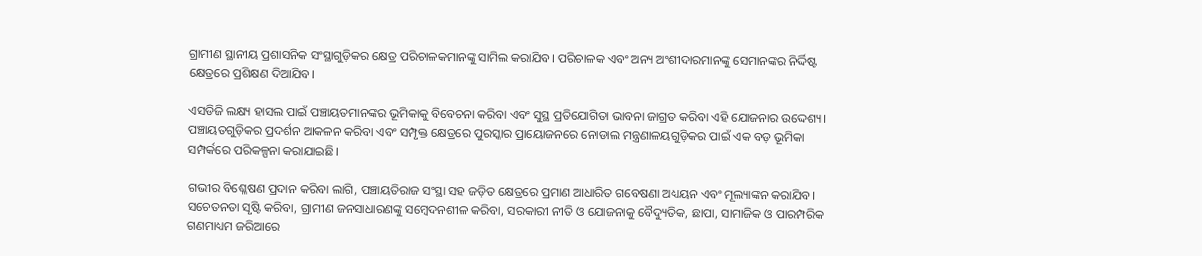ଗ୍ରାମୀଣ ସ୍ଥାନୀୟ ପ୍ରଶାସନିକ ସଂସ୍ଥାଗୁଡ଼ିକର କ୍ଷେତ୍ର ପରିଚାଳକମାନଙ୍କୁ ସାମିଲ କରାଯିବ। ପରିଚାଳକ ଏବଂ ଅନ୍ୟ ଅଂଶୀଦାରମାନଙ୍କୁ ସେମାନଙ୍କର ନିର୍ଦ୍ଦିଷ୍ଟ କ୍ଷେତ୍ରରେ ପ୍ରଶିକ୍ଷଣ ଦିଆଯିବ।

ଏସଡିଜି ଲକ୍ଷ୍ୟ ହାସଲ ପାଇଁ ପଞ୍ଚାୟତମାନଙ୍କର ଭୂମିକାକୁ ବିବେଚନା କରିବା ଏବଂ ସୁସ୍ଥ ପ୍ରତିଯୋଗିତା ଭାବନା ଜାଗ୍ରତ କରିବା ଏହି ଯୋଜନାର ଉଦ୍ଦେଶ୍ୟ। ପଞ୍ଚାୟତଗୁଡ଼ିକର ପ୍ରଦର୍ଶନ ଆକଳନ କରିବା ଏବଂ ସମ୍ପୃକ୍ତ କ୍ଷେତ୍ରରେ ପୁରସ୍କାର ପ୍ରାୟୋଜନରେ ନୋଡାଲ ମନ୍ତ୍ରଣାଳୟଗୁଡ଼ିକର ପାଇଁ ଏକ ବଡ଼ ଭୂମିକା ସମ୍ପର୍କରେ ପରିକଳ୍ପନା କରାଯାଇଛି।

ଗଭୀର ବିଶ୍ଳେଷଣ ପ୍ରଦାନ କରିବା ଲାଗି, ପଞ୍ଚାୟତିରାଜ ସଂସ୍ଥା ସହ ଜଡ଼ିତ କ୍ଷେତ୍ରରେ ପ୍ରମାଣ ଆଧାରିତ ଗବେଷଣା ଅଧ୍ୟୟନ ଏବଂ ମୂଲ୍ୟାଙ୍କନ କରାଯିବ। ସଚେତନତା ସୃଷ୍ଟି କରିବା, ଗ୍ରାମୀଣ ଜନସାଧାରଣଙ୍କୁ ସମ୍ବେଦନଶୀଳ କରିବା, ସରକାରୀ ନୀତି ଓ ଯୋଜନାକୁ ବୈଦ୍ୟୁତିକ, ଛାପା, ସାମାଜିକ ଓ ପାରମ୍ପରିକ ଗଣମାଧ୍ୟମ ଜରିଆରେ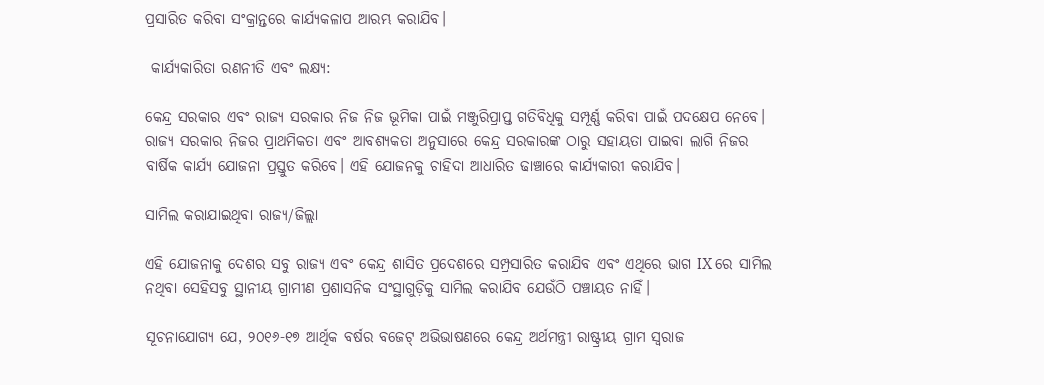ପ୍ରସାରିତ କରିବା ସଂକ୍ରାନ୍ତରେ କାର୍ଯ୍ୟକଳାପ ଆରମ୍ଭ କରାଯିବ।

 କାର୍ଯ୍ୟକାରିତା ରଣନୀତି ଏବଂ ଲକ୍ଷ୍ୟ:

କେନ୍ଦ୍ର ସରକାର ଏବଂ ରାଜ୍ୟ ସରକାର ନିଜ ନିଜ ଭୂମିକା ପାଇଁ ମଞ୍ଜୁରିପ୍ରାପ୍ତ ଗତିବିଧିକୁ ସମ୍ପୂର୍ଣ୍ଣ କରିବା ପାଇଁ ପଦକ୍ଷେପ ନେବେ। ରାଜ୍ୟ ସରକାର ନିଜର ପ୍ରାଥମିକତା ଏବଂ ଆବଶ୍ୟକତା ଅନୁସାରେ କେନ୍ଦ୍ର ସରକାରଙ୍କ ଠାରୁ ସହାୟତା ପାଇବା ଲାଗି ନିଜର ବାର୍ଷିକ କାର୍ଯ୍ୟ ଯୋଜନା ପ୍ରସ୍ତୁତ କରିବେ। ଏହି ଯୋଜନକୁ ଚାହିଦା ଆଧାରିତ ଢାଞ୍ଚାରେ କାର୍ଯ୍ୟକାରୀ କରାଯିବ।

ସାମିଲ କରାଯାଇଥିବା ରାଜ୍ୟ/ଜିଲ୍ଲା

ଏହି ଯୋଜନାକୁ ଦେଶର ସବୁ ରାଜ୍ୟ ଏବଂ କେନ୍ଦ୍ର ଶାସିତ ପ୍ରଦେଶରେ ସମ୍ପ୍ରସାରିତ କରାଯିବ ଏବଂ ଏଥିରେ ଭାଗ IX ରେ ସାମିଲ ନଥିବା ସେହିସବୁ ସ୍ଥାନୀୟ ଗ୍ରାମୀଣ ପ୍ରଶାସନିକ ସଂସ୍ଥାଗୁଡ଼ିକୁ ସାମିଲ କରାଯିବ ଯେଉଁଠି ପଞ୍ଚାୟତ ନାହିଁ।

ସୂଚନାଯୋଗ୍ୟ ଯେ, ୨୦୧୬-୧୭ ଆର୍ଥିକ ବର୍ଷର ବଜେଟ୍‌ ଅଭିଭାଷଣରେ କେନ୍ଦ୍ର ଅର୍ଥମନ୍ତ୍ରୀ ରାଷ୍ଟ୍ରୀୟ ଗ୍ରାମ ସ୍ୱରାଜ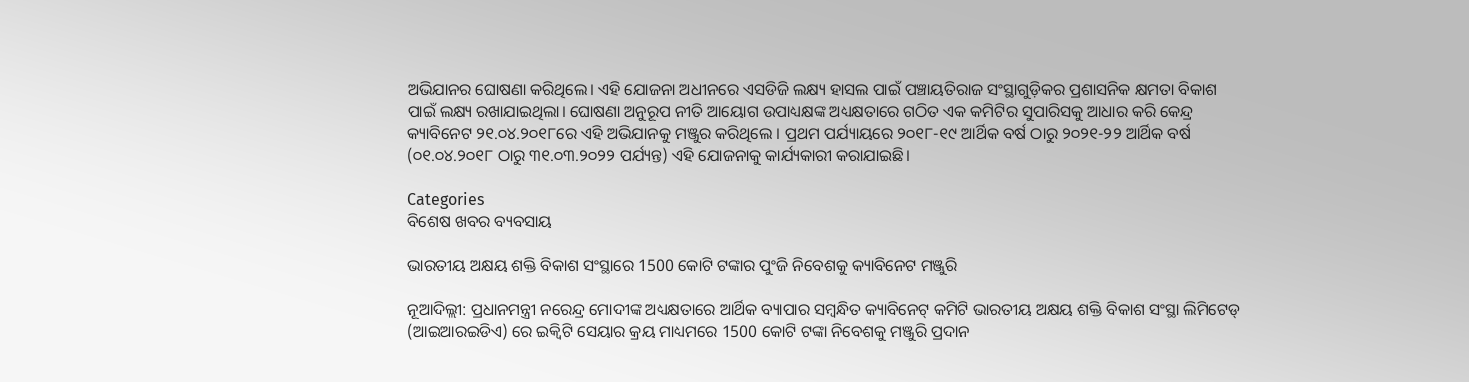ଅଭିଯାନର ଘୋଷଣା କରିଥିଲେ। ଏହି ଯୋଜନା ଅଧୀନରେ ଏସଡିଜି ଲକ୍ଷ୍ୟ ହାସଲ ପାଇଁ ପଞ୍ଚାୟତିରାଜ ସଂସ୍ଥାଗୁଡ଼ିକର ପ୍ରଶାସନିକ କ୍ଷମତା ବିକାଶ ପାଇଁ ଲକ୍ଷ୍ୟ ରଖାଯାଇଥିଲା। ଘୋଷଣା ଅନୁରୂପ ନୀତି ଆୟୋଗ ଉପାଧ୍ୟକ୍ଷଙ୍କ ଅଧ୍ୟକ୍ଷତାରେ ଗଠିତ ଏକ କମିଟିର ସୁପାରିସକୁ ଆଧାର କରି କେନ୍ଦ୍ର କ୍ୟାବିନେଟ ୨୧.୦୪.୨୦୧୮ରେ ଏହି ଅଭିଯାନକୁ ମଞ୍ଜୁର କରିଥିଲେ । ପ୍ରଥମ ପର୍ଯ୍ୟାୟରେ ୨୦୧୮-୧୯ ଆର୍ଥିକ ବର୍ଷ ଠାରୁ ୨୦୨୧-୨୨ ଆର୍ଥିକ ବର୍ଷ (୦୧.୦୪.୨୦୧୮ ଠାରୁ ୩୧.୦୩.୨୦୨୨ ପର୍ଯ୍ୟନ୍ତ) ଏହି ଯୋଜନାକୁ କାର୍ଯ୍ୟକାରୀ କରାଯାଇଛି।

Categories
ବିଶେଷ ଖବର ବ୍ୟବସାୟ

ଭାରତୀୟ ଅକ୍ଷୟ ଶକ୍ତି ବିକାଶ ସଂସ୍ଥାରେ 1500 କୋଟି ଟଙ୍କାର ପୁଂଜି ନିବେଶକୁ କ୍ୟାବିନେଟ ମଞ୍ଜୁରି

ନୂଆଦିଲ୍ଲୀ: ପ୍ରଧାନମନ୍ତ୍ରୀ ନରେନ୍ଦ୍ର ମୋଦୀଙ୍କ ଅଧ୍ୟକ୍ଷତାରେ ଆର୍ଥିକ ବ୍ୟାପାର ସମ୍ବନ୍ଧିତ କ୍ୟାବିନେଟ୍ କମିଟି ଭାରତୀୟ ଅକ୍ଷୟ ଶକ୍ତି ବିକାଶ ସଂସ୍ଥା ଲିମିଟେଡ୍‌ (ଆଇଆରଇଡିଏ) ରେ ଇକ୍ବିଟି ସେୟାର କ୍ରୟ ମାଧ୍ୟମରେ 1500 କୋଟି ଟଙ୍କା ନିବେଶକୁ ମଞ୍ଜୁରି ପ୍ରଦାନ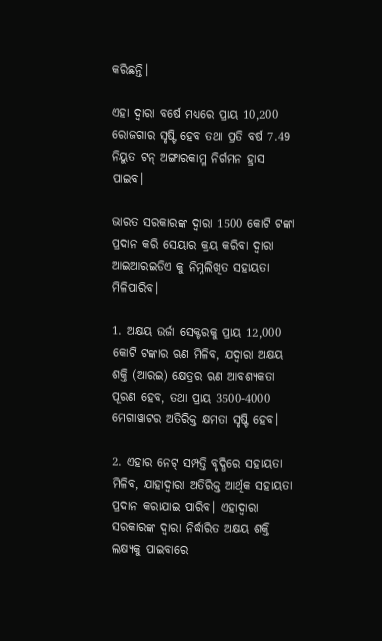କରିଛନ୍ତି।

ଏହା ଦ୍ବାରା ବର୍ଷେ ମଧ୍ୟରେ ପ୍ରାୟ 10,200 ରୋଜଗାର ସୃଷ୍ଟି ହେବ ତଥା ପ୍ରତି ବର୍ଷ 7.49 ନିୟୁତ ଟନ୍ ଅଙ୍ଗାରକାମ୍ଳ ନିର୍ଗମନ ହ୍ରାସ ପାଇବ।

ଭାରତ ସରକାରଙ୍କ ଦ୍ବାରା 1500 କୋଟି ଟଙ୍କା ପ୍ରଦାନ କରି ସେୟାର କ୍ରୟ କରିବା ଦ୍ବାରା ଆଇଆରଇଡିଏ କୁ ନିମ୍ନଲିଖିତ ସହାୟତା ମିଳିପାରିବ।

1. ଅକ୍ଷୟ ଉର୍ଜା ସେକ୍ଟରକୁ ପ୍ରାୟ 12,000 କୋଟି ଟଙ୍କାର ଋଣ ମିଳିବ, ଯଦ୍ବାରା ଅକ୍ଷୟ ଶକ୍ତି (ଆରଇ) କ୍ଷେତ୍ରର ଋଣ ଆବଶ୍ୟକତା ପୂରଣ ହେବ, ତଥା ପ୍ରାୟ 3500-4000 ମେଗାୱାଟର ଅତିରିକ୍ତ କ୍ଷମତା ସୃଷ୍ଟି ହେବ।

2. ଏହାର ନେଟ୍ ସମ୍ପତ୍ତି ବୃଦ୍ଧିରେ ସହାୟତା ମିଳିବ, ଯାହାଦ୍ବାରା ଅତିରିକ୍ତ ଆର୍ଥିକ ସହାୟତା ପ୍ରଦାନ କରାଯାଇ ପାରିବ। ଏହାଦ୍ବାରା ସରକାରଙ୍କ ଦ୍ବାରା ନିର୍ଦ୍ଧାରିତ ଅକ୍ଷୟ ଶକ୍ତି ଲକ୍ଷ୍ୟକୁ ପାଇବାରେ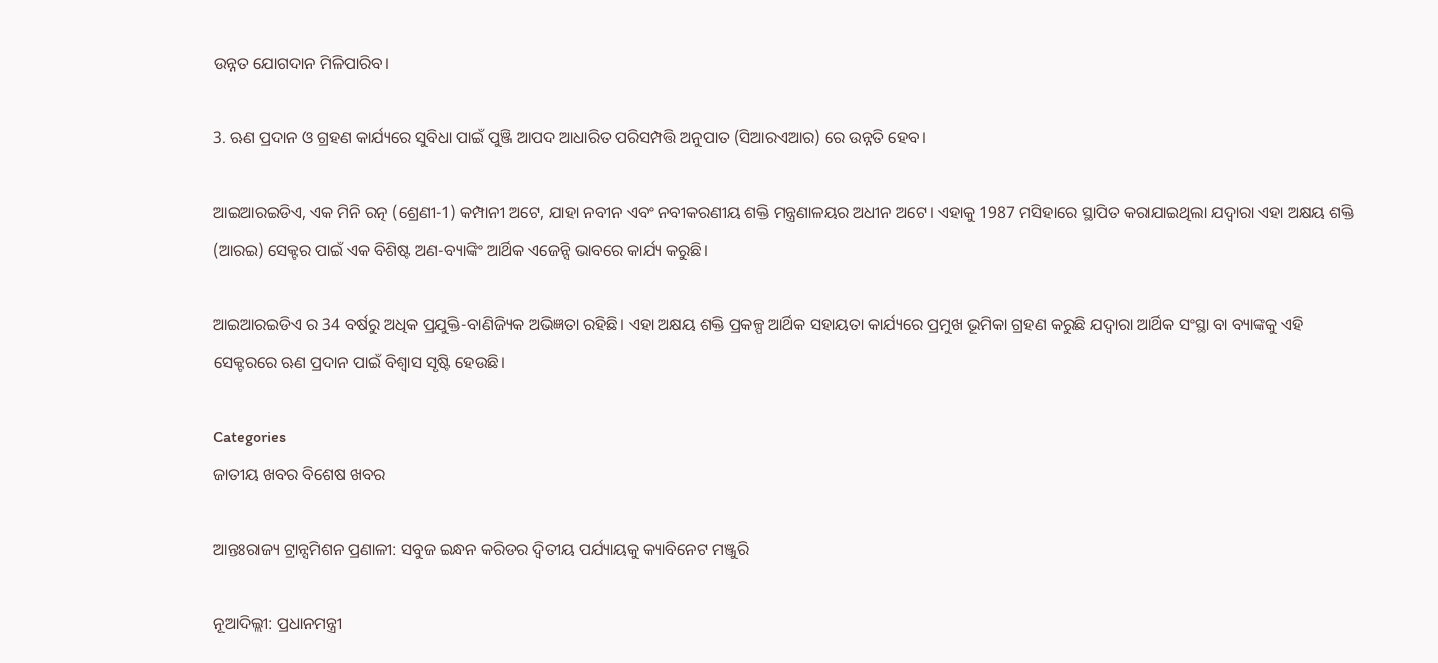ଉନ୍ନତ ଯୋଗଦାନ ମିଳିପାରିବ।

3. ଋଣ ପ୍ରଦାନ ଓ ଗ୍ରହଣ କାର୍ଯ୍ୟରେ ସୁବିଧା ପାଇଁ ପୁଞ୍ଜି ଆପଦ ଆଧାରିତ ପରିସମ୍ପତ୍ତି ଅନୁପାତ (ସିଆରଏଆର) ରେ ଉନ୍ନତି ହେବ।

ଆଇଆରଇଡିଏ, ଏକ ମିନି ରତ୍ନ (ଶ୍ରେଣୀ-1) କମ୍ପାନୀ ଅଟେ, ଯାହା ନବୀନ ଏବଂ ନବୀକରଣୀୟ ଶକ୍ତି ମନ୍ତ୍ରଣାଳୟର ଅଧୀନ ଅଟେ। ଏହାକୁ 1987 ମସିହାରେ ସ୍ଥାପିତ କରାଯାଇଥିଲା ଯଦ୍ବାରା ଏହା ଅକ୍ଷୟ ଶକ୍ତି (ଆରଇ) ସେକ୍ଟର ପାଇଁ ଏକ ବିଶିଷ୍ଟ ଅଣ-ବ୍ୟାଙ୍କିଂ ଆର୍ଥିକ ଏଜେନ୍ସି ଭାବରେ କାର୍ଯ୍ୟ କରୁଛି।

ଆଇଆରଇଡିଏ ର 34 ବର୍ଷରୁ ଅଧିକ ପ୍ରଯୁକ୍ତି-ବାଣିଜ୍ୟିକ ଅଭିଜ୍ଞତା ରହିଛି। ଏହା ଅକ୍ଷୟ ଶକ୍ତି ପ୍ରକଳ୍ପ ଆର୍ଥିକ ସହାୟତା କାର୍ଯ୍ୟରେ ପ୍ରମୁଖ ଭୂମିକା ଗ୍ରହଣ କରୁଛି ଯଦ୍ବାରା ଆର୍ଥିକ ସଂସ୍ଥା ବା ବ୍ୟାଙ୍କକୁ ଏହି ସେକ୍ଟରରେ ଋଣ ପ୍ରଦାନ ପାଇଁ ବିଶ୍ବାସ ସୃଷ୍ଟି ହେଉଛି।

Categories
ଜାତୀୟ ଖବର ବିଶେଷ ଖବର

ଆନ୍ତଃରାଜ୍ୟ ଟ୍ରାନ୍ସମିଶନ ପ୍ରଣାଳୀ: ସବୁଜ ଇନ୍ଧନ କରିଡର ଦ୍ବିତୀୟ ପର୍ଯ୍ୟାୟକୁ କ୍ୟାବିନେଟ ମଞ୍ଜୁରି

ନୂଆଦିଲ୍ଲୀ: ପ୍ରଧାନମନ୍ତ୍ରୀ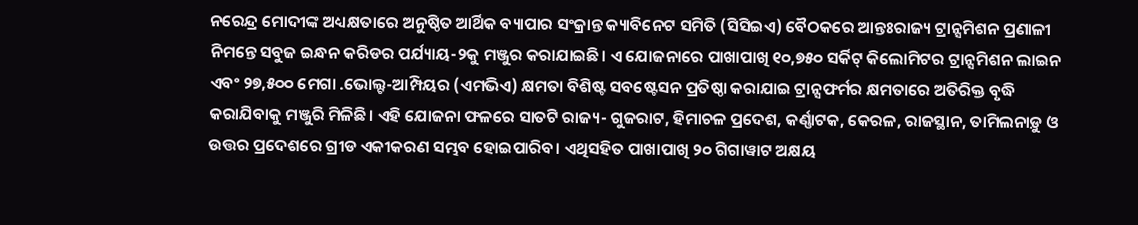ନରେନ୍ଦ୍ର ମୋଦୀଙ୍କ ଅଧ୍ୟକ୍ଷତାରେ ଅନୁଷ୍ଠିତ ଆର୍ଥିକ ବ୍ୟାପାର ସଂକ୍ରାନ୍ତ କ୍ୟାବିନେଟ ସମିତି (ସିସିଇଏ) ବୈଠକରେ ଆନ୍ତଃରାଜ୍ୟ ଟ୍ରାନ୍ସମିଶନ ପ୍ରଣାଳୀ ନିମନ୍ତେ ସବୁଜ ଇନ୍ଧନ କରିଡର ପର୍ଯ୍ୟାୟ-୨କୁ ମଞ୍ଜୁର କରାଯାଇଛି। ଏ ଯୋଜନାରେ ପାଖାପାଖି ୧୦,୭୫୦ ସର୍କିଟ୍‌ କିଲୋମିଟର ଟ୍ରାନ୍ସମିଶନ ଲାଇନ ଏବଂ ୨୭,୫୦୦ ମେଗା .ଭୋଲ୍ଟ-ଆମ୍ପିୟର (ଏମଭିଏ) କ୍ଷମତା ବିଶିଷ୍ଟ ସବଷ୍ଟେସନ ପ୍ରତିଷ୍ଠା କରାଯାଇ ଟ୍ରାନ୍ସଫର୍ମର କ୍ଷମତାରେ ଅତିରିକ୍ତ ବୃଦ୍ଧି କରାଯିବାକୁ ମଞ୍ଜୁରି ମିଳିଛି। ଏହି ଯୋଜନା ଫଳରେ ସାତଟି ରାଜ୍ୟ- ଗୁଜରାଟ, ହିମାଚଳ ପ୍ରଦେଶ, କର୍ଣ୍ଣାଟକ, କେରଳ, ରାଜସ୍ଥାନ, ତାମିଲନାଡ଼ୁ ଓ ଉତ୍ତର ପ୍ରଦେଶରେ ଗ୍ରୀଡ ଏକୀକରଣ ସମ୍ଭବ ହୋଇପାରିବ। ଏଥିସହିତ ପାଖାପାଖି ୨୦ ଗିଗାୱାଟ ଅକ୍ଷୟ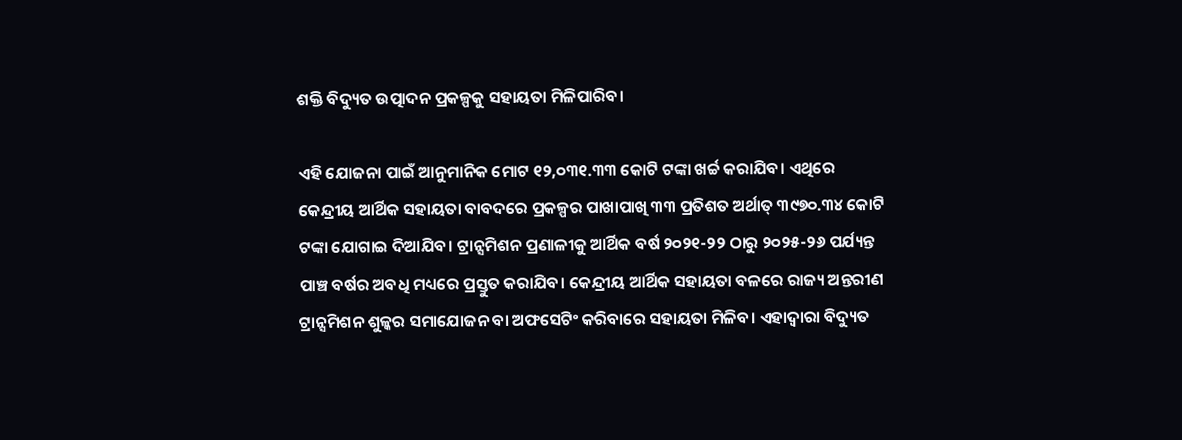ଶକ୍ତି ବିଦ୍ୟୁତ ଉତ୍ପାଦନ ପ୍ରକଳ୍ପକୁ ସହାୟତା ମିଳିପାରିବ।

ଏହି ଯୋଜନା ପାଇଁ ଆନୁମାନିକ ମୋଟ ୧୨,୦୩୧.୩୩ କୋଟି ଟଙ୍କା ଖର୍ଚ୍ଚ କରାଯିବ। ଏଥିରେ କେନ୍ଦ୍ରୀୟ ଆର୍ଥିକ ସହାୟତା ବାବଦରେ ପ୍ରକଳ୍ପର ପାଖାପାଖି ୩୩ ପ୍ରତିଶତ ଅର୍ଥାତ୍‌ ୩୯୭୦.୩୪ କୋଟି ଟଙ୍କା ଯୋଗାଇ ଦିଆଯିବ। ଟ୍ରାନ୍ସମିଶନ ପ୍ରଣାଳୀକୁ ଆର୍ଥିକ ବର୍ଷ ୨୦୨୧-୨୨ ଠାରୁ ୨୦୨୫-୨୬ ପର୍ଯ୍ୟନ୍ତ ପାଞ୍ଚ ବର୍ଷର ଅବଧି ମଧ୍ୟରେ ପ୍ରସ୍ତୁତ କରାଯିବ। କେନ୍ଦ୍ରୀୟ ଆର୍ଥିକ ସହାୟତା ବଳରେ ରାଜ୍ୟ ଅନ୍ତରୀଣ ଟ୍ରାନ୍ସମିଶନ ଶୁଳ୍କର ସମାଯୋଜନ ବା ଅଫସେଟିଂ କରିବାରେ ସହାୟତା ମିଳିବ। ଏହାଦ୍ବାରା ବିଦ୍ୟୁତ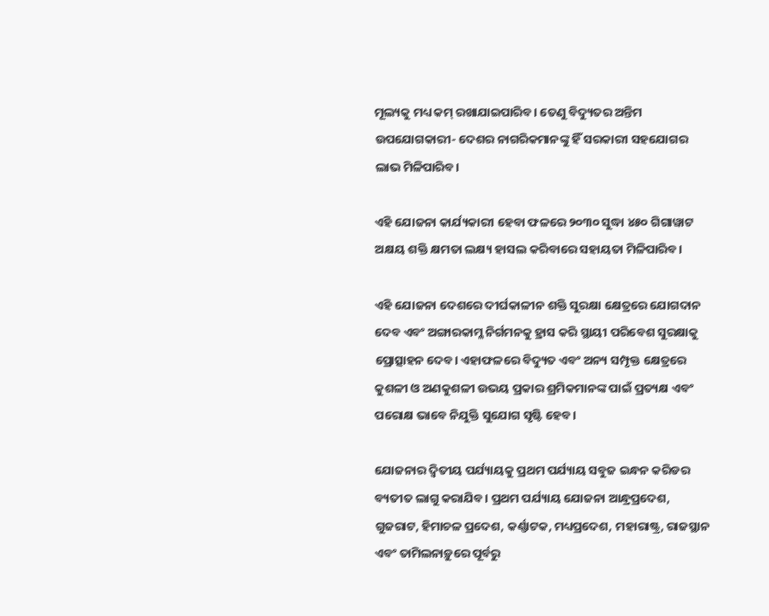ମୂଲ୍ୟକୁ ମଧ୍ୟ କମ୍‌ ରଖାଯାଇପାରିବ। ତେଣୁ ବିଦ୍ୟୁତର ଅନ୍ତିମ ଉପଯୋଗକାରୀ- ଦେଶର ନାଗରିକମାନଙ୍କୁ ହିଁ ସରକାରୀ ସହଯୋଗର ଲାଭ ମିଳିପାରିବ।

ଏହି ଯୋଜନା କାର୍ଯ୍ୟକାରୀ ହେବା ଫଳରେ ୨୦୩୦ ସୁଦ୍ଧା ୪୫୦ ଗିଗାୱାଟ ଅକ୍ଷୟ ଶକ୍ତି କ୍ଷମତା ଲକ୍ଷ୍ୟ ହାସଲ କରିବାରେ ସହାୟତା ମିଳିପାରିବ।

ଏହି ଯୋଜନା ଦେଶରେ ଦୀର୍ଘକାଳୀନ ଶକ୍ତି ସୁରକ୍ଷା କ୍ଷେତ୍ରରେ ଯୋଗଦାନ ଦେବ ଏବଂ ଅଙ୍ଗାରକାମ୍ଳ ନିର୍ଗମନକୁ ହ୍ରାସ କରି ସ୍ଥାୟୀ ପରିବେଶ ସୁରକ୍ଷାକୁ ପ୍ରୋତ୍ସାହନ ଦେବ। ଏହାଫଳରେ ବିଦ୍ୟୁତ ଏବଂ ଅନ୍ୟ ସମ୍ପୃକ୍ତ କ୍ଷେତ୍ରରେ କୁଶଳୀ ଓ ଅଣକୁଶଳୀ ଉଭୟ ପ୍ରକାର ଶ୍ରମିକମାନଙ୍କ ପାଇଁ ପ୍ରତ୍ୟକ୍ଷ ଏବଂ ପରୋକ୍ଷ ଭାବେ ନିଯୁକ୍ତି ସୁଯୋଗ ସୃଷ୍ଟି ହେବ।

ଯୋଜନାର ଦ୍ବିତୀୟ ପର୍ଯ୍ୟାୟକୁ ପ୍ରଥମ ପର୍ଯ୍ୟାୟ ସବୁଜ ଇନ୍ଧନ କରିଡର ବ୍ୟତୀତ ଲାଗୁ କରାଯିବ। ପ୍ରଥମ ପର୍ଯ୍ୟାୟ ଯୋଜନା ଆନ୍ଧ୍ରପ୍ରଦେଶ, ଗୁଜରାଟ, ହିମାଚଳ ପ୍ରଦେଶ, କର୍ଣ୍ଣାଟକ, ମଧ୍ୟପ୍ରଦେଶ, ମହାରାଷ୍ଟ୍ର, ରାଜସ୍ଥାନ ଏବଂ ତାମିଲନାଡ଼ୁରେ ପୂର୍ବରୁ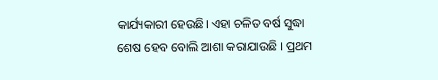କାର୍ଯ୍ୟକାରୀ ହେଉଛି। ଏହା ଚଳିତ ବର୍ଷ ସୁଦ୍ଧା ଶେଷ ହେବ ବୋଲି ଆଶା କରାଯାଉଛି । ପ୍ରଥମ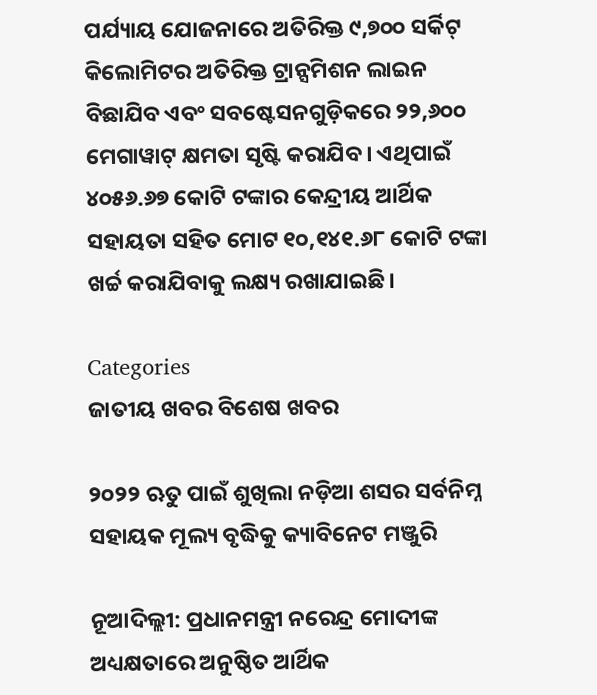ପର୍ଯ୍ୟାୟ ଯୋଜନାରେ ଅତିରିକ୍ତ ୯,୭୦୦ ସର୍କିଟ୍‌ କିଲୋମିଟର ଅତିରିକ୍ତ ଟ୍ରାନ୍ସମିଶନ ଲାଇନ ବିଛାଯିବ ଏବଂ ସବଷ୍ଟେସନଗୁଡ଼ିକରେ ୨୨,୬୦୦ ମେଗାୱାଟ୍‌ କ୍ଷମତା ସୃଷ୍ଟି କରାଯିବ। ଏଥିପାଇଁ ୪୦୫୬.୬୭ କୋଟି ଟଙ୍କାର କେନ୍ଦ୍ରୀୟ ଆର୍ଥିକ ସହାୟତା ସହିତ ମୋଟ ୧୦,୧୪୧.୬୮ କୋଟି ଟଙ୍କା ଖର୍ଚ୍ଚ କରାଯିବାକୁ ଲକ୍ଷ୍ୟ ରଖାଯାଇଛି।

Categories
ଜାତୀୟ ଖବର ବିଶେଷ ଖବର

୨୦୨୨ ଋତୁ ପାଇଁ ଶୁଖିଲା ନଡ଼ିଆ ଶସର ସର୍ବନିମ୍ନ ସହାୟକ ମୂଲ୍ୟ ବୃଦ୍ଧିକୁ କ୍ୟାବିନେଟ ମଞ୍ଜୁରି

ନୂଆଦିଲ୍ଲୀ: ପ୍ରଧାନମନ୍ତ୍ରୀ ନରେନ୍ଦ୍ର ମୋଦୀଙ୍କ ଅଧ୍ୟକ୍ଷତାରେ ଅନୁଷ୍ଠିତ ଆର୍ଥିକ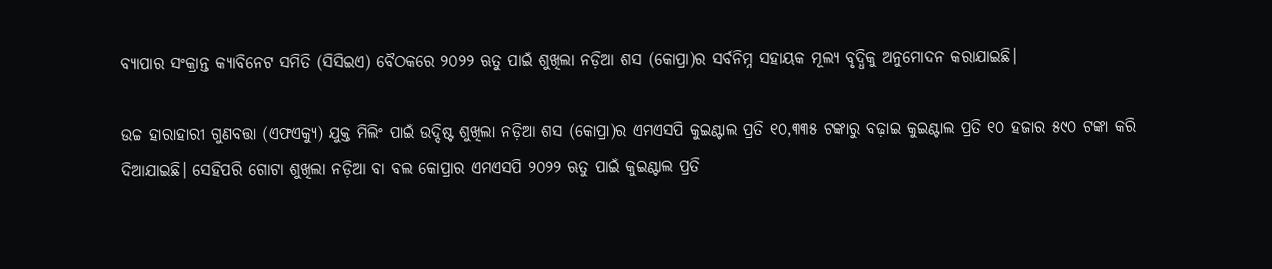ବ୍ୟାପାର ସଂକ୍ରାନ୍ତ କ୍ୟାବିନେଟ ସମିତି (ସିସିଇଏ) ବୈଠକରେ ୨୦୨୨ ଋତୁ ପାଇଁ ଶୁଖିଲା ନଡ଼ିଆ ଶସ (କୋପ୍ରା)ର ସର୍ବନିମ୍ନ ସହାୟକ ମୂଲ୍ୟ ବୃଦ୍ଧିକୁ ଅନୁମୋଦନ କରାଯାଇଛି।

ଉଚ୍ଚ ହାରାହାରୀ ଗୁଣବତ୍ତା (ଏଫଏକ୍ୟୁ) ଯୁକ୍ତ ମିଲିଂ ପାଇଁ ଉଦ୍ଦିଷ୍ଟ ଶୁଖିଲା ନଡ଼ିଆ ଶସ (କୋପ୍ରା)ର ଏମଏସପି କୁଇଣ୍ଟାଲ ପ୍ରତି ୧୦,୩୩୫ ଟଙ୍କାରୁ ବଢ଼ାଇ କୁଇଣ୍ଟାଲ ପ୍ରତି ୧୦ ହଜାର ୫୯୦ ଟଙ୍କା କରି ଦିଆଯାଇଛି। ସେହିପରି ଗୋଟା ଶୁଖିଲା ନଡ଼ିଆ ବା ବଲ କୋପ୍ରାର ଏମଏସପି ୨୦୨୨ ଋତୁ ପାଇଁ କୁଇଣ୍ଟାଲ ପ୍ରତି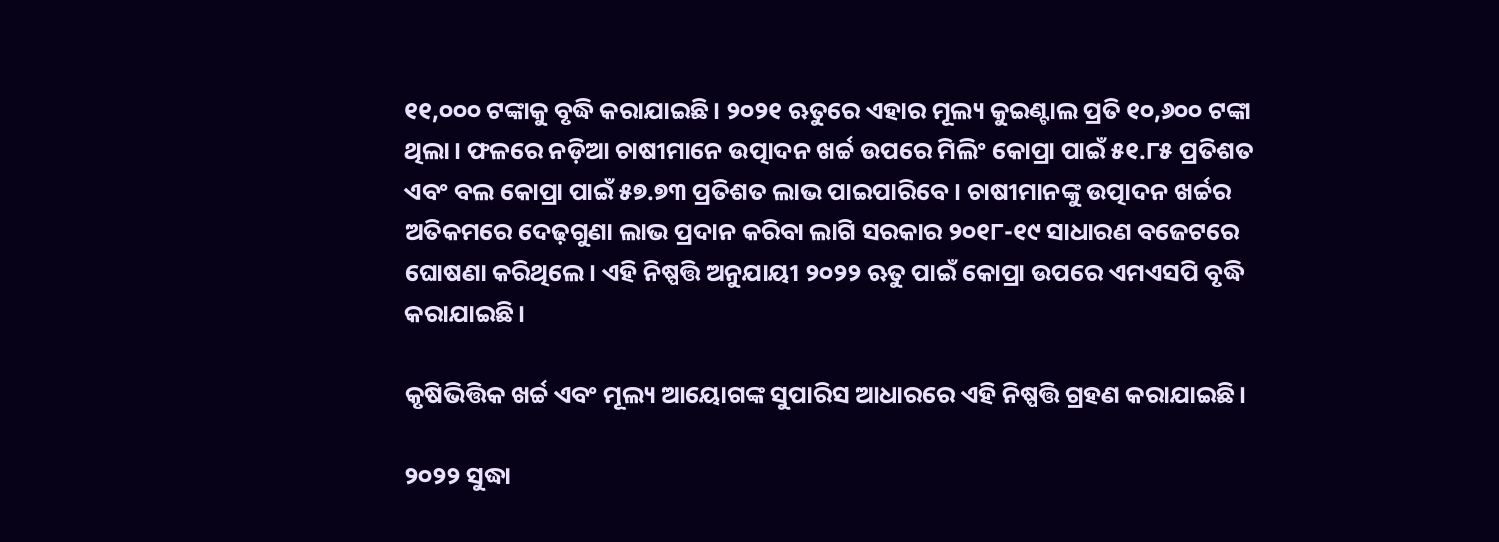୧୧,୦୦୦ ଟଙ୍କାକୁ ବୃଦ୍ଧି କରାଯାଇଛି। ୨୦୨୧ ଋତୁରେ ଏହାର ମୂଲ୍ୟ କୁଇଣ୍ଟାଲ ପ୍ରତି ୧୦,୬୦୦ ଟଙ୍କା ଥିଲା। ଫଳରେ ନଡ଼ିଆ ଚାଷୀମାନେ ଉତ୍ପାଦନ ଖର୍ଚ୍ଚ ଉପରେ ମିଲିଂ କୋପ୍ରା ପାଇଁ ୫୧.୮୫ ପ୍ରତିଶତ ଏବଂ ବଲ କୋପ୍ରା ପାଇଁ ୫୭.୭୩ ପ୍ରତିଶତ ଲାଭ ପାଇପାରିବେ। ଚାଷୀମାନଙ୍କୁ ଉତ୍ପାଦନ ଖର୍ଚ୍ଚର ଅତିକମରେ ଦେଢ଼ଗୁଣା ଲାଭ ପ୍ରଦାନ କରିବା ଲାଗି ସରକାର ୨୦୧୮-୧୯ ସାଧାରଣ ବଜେଟରେ ଘୋଷଣା କରିଥିଲେ। ଏହି ନିଷ୍ପତ୍ତି ଅନୁଯାୟୀ ୨୦୨୨ ଋତୁ ପାଇଁ କୋପ୍ରା ଉପରେ ଏମଏସପି ବୃଦ୍ଧି କରାଯାଇଛି।

କୃଷିଭିତ୍ତିକ ଖର୍ଚ୍ଚ ଏବଂ ମୂଲ୍ୟ ଆୟୋଗଙ୍କ ସୁପାରିସ ଆଧାରରେ ଏହି ନିଷ୍ପତ୍ତି ଗ୍ରହଣ କରାଯାଇଛି।

୨୦୨୨ ସୁଦ୍ଧା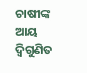ଚାଷୀଙ୍କ ଆୟ ଦ୍ବିଗୁଣିତ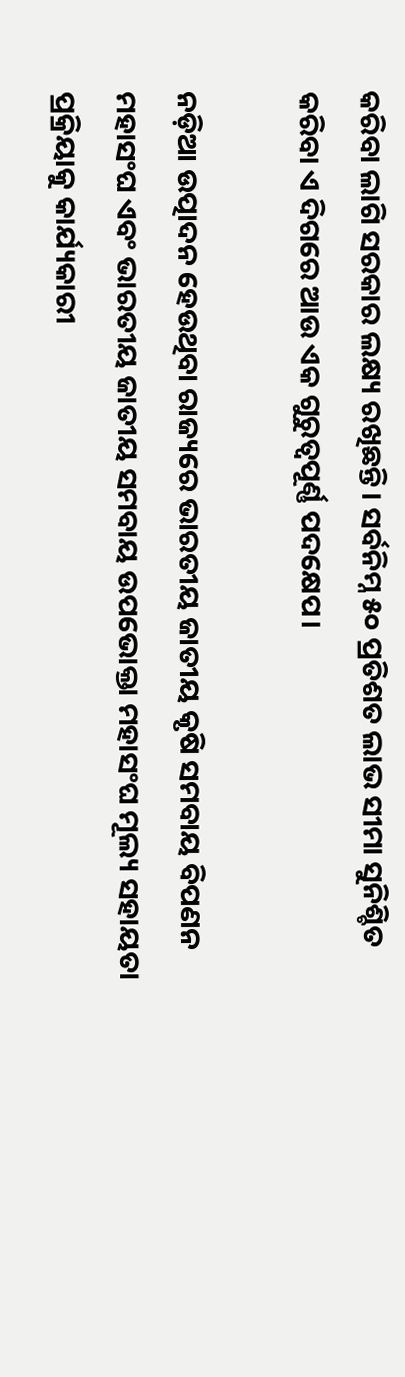କରିବା ଲାଗି ସରକାର ଲକ୍ଷ୍ୟ ରଖିଛନ୍ତି। ସର୍ବନିମ୍ନ ୫୦ ପ୍ରତିଶତ ଲାଭ ସୀମା ସୁନିଶ୍ଚିତ କରିବା ଏ ଦିଗରେ ଆଉ ଏକ ଗୁରୁତ୍ବପୂର୍ଣ୍ଣ ପଦକ୍ଷେପ।

ନଡ଼ିଆ ଉତ୍ପାଦନ ହେଉଥିବା ରାଜ୍ୟରେ ଭାରତୀୟ ଜାତୀୟ କୃଷି ସମବାୟ ବିପଣନ ମହାସଂଘ ଏବଂ ଭାରତୀୟ ଜାତୀୟ ସମବାୟ ଉପଭୋକ୍ତା ମହାସଂଘ ମୂଲ୍ୟ ସହାୟତା ପ୍ରକ୍ରିୟାକୁ କାର୍ଯ୍ୟକାରୀ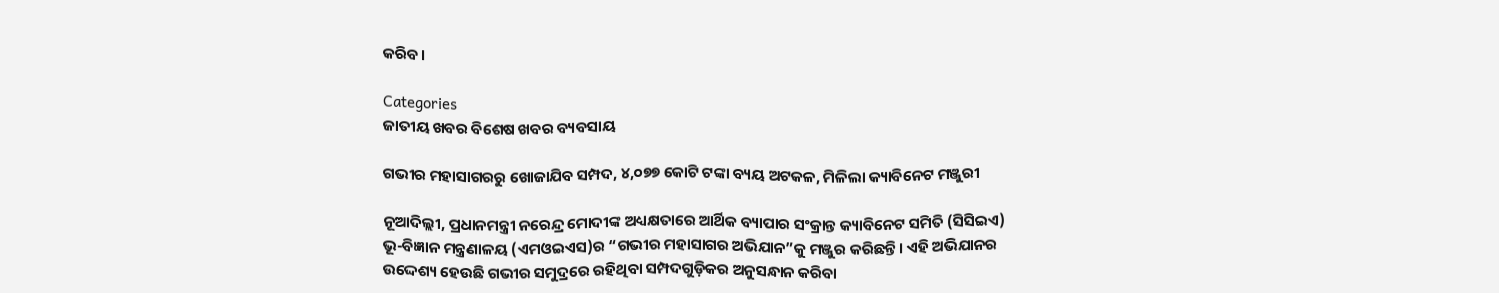କରିବ।

Categories
ଜାତୀୟ ଖବର ବିଶେଷ ଖବର ବ୍ୟବସାୟ

ଗଭୀର ମହାସାଗରରୁ ଖୋଜାଯିବ ସମ୍ପଦ, ୪,୦୭୭ କୋଟି ଟଙ୍କା ବ୍ୟୟ ଅଟକଳ, ମିଳିଲା କ୍ୟାବିନେଟ ମଞ୍ଜୁରୀ

ନୂଆଦିଲ୍ଲୀ, ପ୍ରଧାନମନ୍ତ୍ରୀ ନରେନ୍ଦ୍ର ମୋଦୀଙ୍କ ଅଧ୍ୟକ୍ଷତାରେ ଆର୍ଥିକ ବ୍ୟାପାର ସଂକ୍ରାନ୍ତ କ୍ୟାବିନେଟ ସମିତି (ସିସିଇଏ) ଭୂ-ବିଜ୍ଞାନ ମନ୍ତ୍ରଣାଳୟ (ଏମଓଇଏସ)ର “ଗଭୀର ମହାସାଗର ଅଭିଯାନ”କୁ ମଞ୍ଜୁର କରିଛନ୍ତି। ଏହି ଅଭିଯାନର ଉଦ୍ଦେଶ୍ୟ ହେଉଛି ଗଭୀର ସମୁଦ୍ରରେ ରହିଥିବା ସମ୍ପଦଗୁଡ଼ିକର ଅନୁସନ୍ଧାନ କରିବା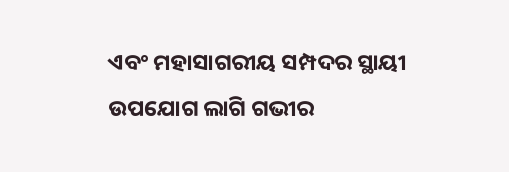ଏବଂ ମହାସାଗରୀୟ ସମ୍ପଦର ସ୍ଥାୟୀ ଉପଯୋଗ ଲାଗି ଗଭୀର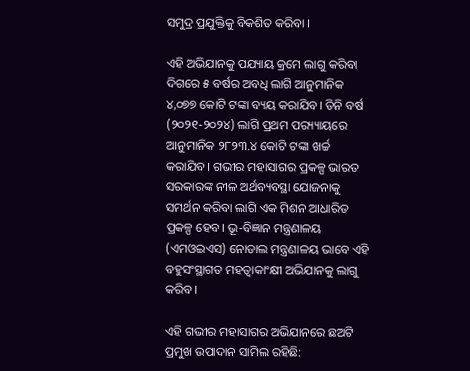ସମୁଦ୍ର ପ୍ରଯୁକ୍ତିକୁ ବିକଶିତ କରିବା ।

ଏହି ଅଭିଯାନକୁ ପଯ୍ୟାୟ କ୍ରମେ ଲାଗୁ କରିବା ଦିଗରେ ୫ ବର୍ଷର ଅବଧି ଲାଗି ଆନୁମାନିକ ୪,୦୭୭ କୋଟି ଟଙ୍କା ବ୍ୟୟ କରାଯିବ। ତିନି ବର୍ଷ (୨୦୨୧-୨୦୨୪) ଲାଗି ପ୍ରଥମ ପର‌୍ୟ୍ୟାୟରେ ଆନୁମାନିକ ୨୮୨୩.୪ କୋଟି ଟଙ୍କା ଖର୍ଚ୍ଚ କରାଯିବ। ଗଭୀର ମହାସାଗର ପ୍ରକଳ୍ପ ଭାରତ ସରକାରଙ୍କ ନୀଳ ଅର୍ଥବ୍ୟବସ୍ଥା ଯୋଜନାକୁ ସମର୍ଥନ କରିବା ଲାଗି ଏକ ମିଶନ ଆଧାରିତ ପ୍ରକଳ୍ପ ହେବ। ଭୂ-ବିଜ୍ଞାନ ମନ୍ତ୍ରଣାଳୟ (ଏମଓଇଏସ) ନୋଡାଲ ମନ୍ତ୍ରଣାଳୟ ଭାବେ ଏହି ବହୁସଂସ୍ଥାଗତ ମହତ୍ୱାକାଂକ୍ଷୀ ଅଭିଯାନକୁ ଲାଗୁ କରିବ।

ଏହି ଗଭୀର ମହାସାଗର ଅଭିଯାନରେ ଛଅଟି ପ୍ରମୁଖ ଉପାଦାନ ସାମିଲ ରହିଛି: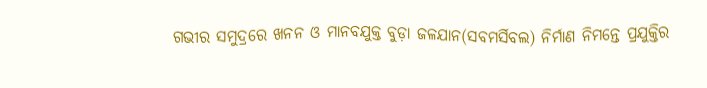ଗଭୀର ସମୁଦ୍ରରେ ଖନନ ଓ ମାନବଯୁକ୍ତ ବୁଡ଼ା ଜଳଯାନ(ସବମର୍ସିବଲ) ନିର୍ମାଣ ନିମନ୍ତେ ପ୍ରଯୁକ୍ତିର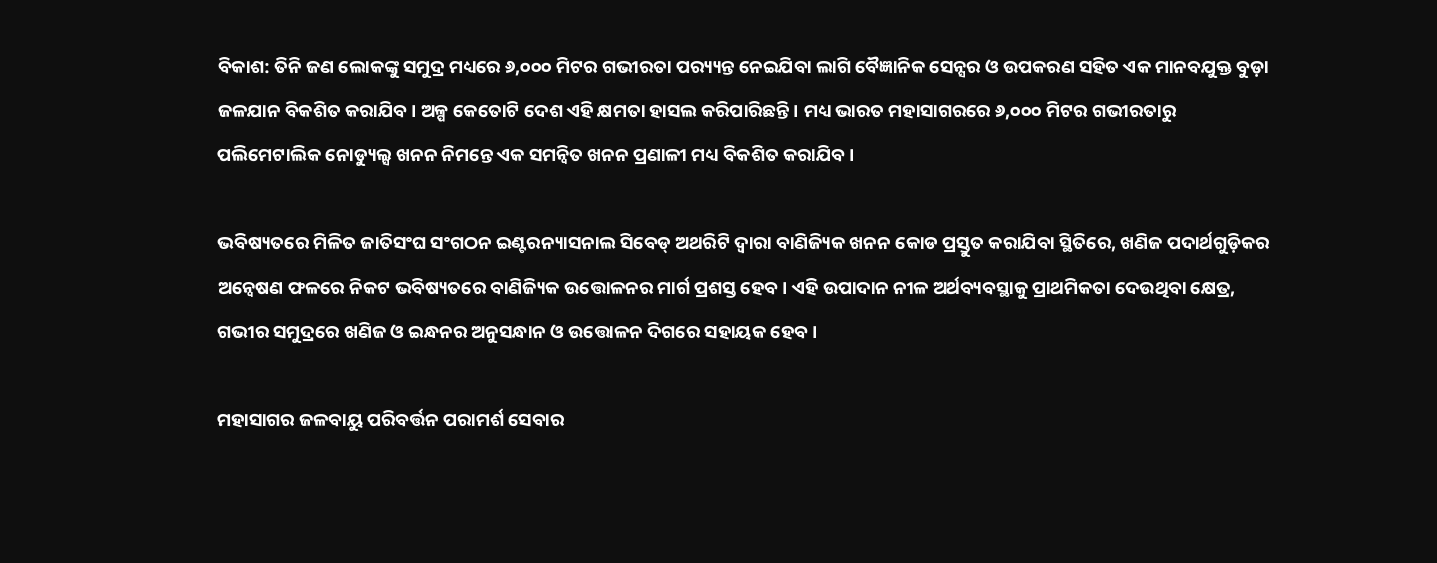ବିକାଶ: ତିନି ଜଣ ଲୋକଙ୍କୁ ସମୁଦ୍ର ମଧ୍ୟରେ ୬,୦୦୦ ମିଟର ଗଭୀରତା ପର‌୍ୟ୍ୟନ୍ତ ନେଇଯିବା ଲାଗି ବୈଜ୍ଞାନିକ ସେନ୍ସର ଓ ଉପକରଣ ସହିତ ଏକ ମାନବଯୁକ୍ତ ବୁଡ଼ା ଜଳଯାନ ବିକଶିତ କରାଯିବ। ଅଳ୍ପ କେତୋଟି ଦେଶ ଏହି କ୍ଷମତା ହାସଲ କରିପାରିଛନ୍ତି। ମଧ୍ୟ ଭାରତ ମହାସାଗରରେ ୬,୦୦୦ ମିଟର ଗଭୀରତାରୁ ପଲିମେଟାଲିକ ନୋଡ୍ୟୁଲ୍ସ ଖନନ ନିମନ୍ତେ ଏକ ସମନ୍ବିତ ଖନନ ପ୍ରଣାଳୀ ମଧ୍ୟ ବିକଶିତ କରାଯିବ।

ଭବିଷ୍ୟତରେ ମିଳିତ ଜାତିସଂଘ ସଂଗଠନ ଇଣ୍ଟରନ୍ୟାସନାଲ ସିବେଡ୍ ଅଥରିଟି ଦ୍ବାରା ବାଣିଜ୍ୟିକ ଖନନ କୋଡ ପ୍ରସ୍ତୁତ କରାଯିବା ସ୍ଥିତିରେ, ଖଣିଜ ପଦାର୍ଥଗୁଡ଼ିକର ଅନ୍ବେଷଣ ଫଳରେ ନିକଟ ଭବିଷ୍ୟତରେ ବାଣିଜ୍ୟିକ ଉତ୍ତୋଳନର ମାର୍ଗ ପ୍ରଶସ୍ତ ହେବ। ଏହି ଉପାଦାନ ନୀଳ ଅର୍ଥବ୍ୟବସ୍ଥାକୁ ପ୍ରାଥମିକତା ଦେଉଥିବା କ୍ଷେତ୍ର, ଗଭୀର ସମୁଦ୍ରରେ ଖଣିଜ ଓ ଇନ୍ଧନର ଅନୁସନ୍ଧାନ ଓ ଉତ୍ତୋଳନ ଦିଗରେ ସହାୟକ ହେବ।

ମହାସାଗର ଜଳବାୟୁ ପରିବର୍ତ୍ତନ ପରାମର୍ଶ ସେବାର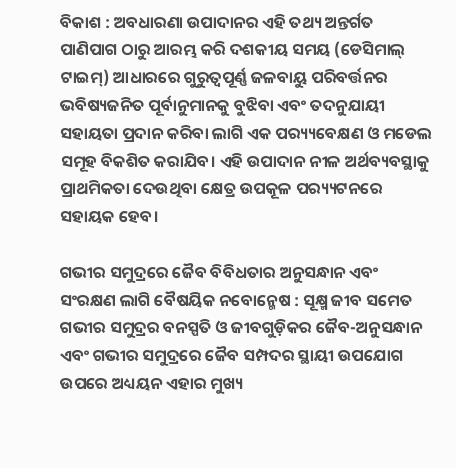ବିକାଶ : ଅବଧାରଣା ଉପାଦାନର ଏହି ତଥ୍ୟ ଅନ୍ତର୍ଗତ ପାଣିପାଗ ଠାରୁ ଆରମ୍ଭ କରି ଦଶକୀୟ ସମୟ (ଡେସିମାଲ୍ ଟାଇମ୍) ଆଧାରରେ ଗୁରୁତ୍ବପୂର୍ଣ୍ଣ ଜଳବାୟୁ ପରିବର୍ତ୍ତନର ଭବିଷ୍ୟଜନିତ ପୂର୍ବାନୁମାନକୁ ବୁଝିବା ଏବଂ ତଦନୁଯାୟୀ ସହାୟତା ପ୍ରଦାନ କରିବା ଲାଗି ଏକ ପର‌୍ୟ୍ୟବେକ୍ଷଣ ଓ ମଡେଲ ସମୂହ ବିକଶିତ କରାଯିବ। ଏହି ଉପାଦାନ ନୀଳ ଅର୍ଥବ୍ୟବସ୍ଥାକୁ ପ୍ରାଥମିକତା ଦେଉଥିବା କ୍ଷେତ୍ର ଉପକୂଳ ପର‌୍ୟ୍ୟଟନରେ ସହାୟକ ହେବ।

ଗଭୀର ସମୁଦ୍ରରେ ଜୈବ ବିବିଧତାର ଅନୁସନ୍ଧାନ ଏବଂ ସଂରକ୍ଷଣ ଲାଗି ବୈଷୟିକ ନବୋନ୍ମେଷ : ସୂକ୍ଷ୍ମ ଜୀବ ସମେତ ଗଭୀର ସମୁଦ୍ରର ବନସ୍ପତି ଓ ଜୀବଗୁଡ଼ିକର ଜୈବ-ଅନୁସନ୍ଧାନ ଏବଂ ଗଭୀର ସମୁଦ୍ରରେ ଜୈବ ସମ୍ପଦର ସ୍ଥାୟୀ ଉପଯୋଗ ଉପରେ ଅଧ୍ୟୟନ ଏହାର ମୁଖ୍ୟ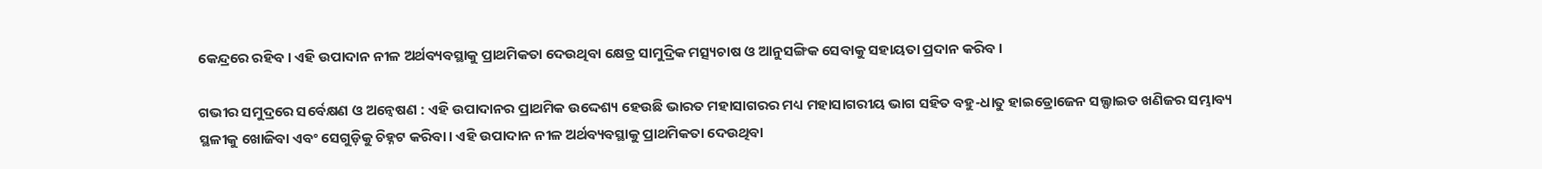କେନ୍ଦ୍ରରେ ରହିବ। ଏହି ଉପାଦାନ ନୀଳ ଅର୍ଥବ୍ୟବସ୍ଥାକୁ ପ୍ରାଥମିକତା ଦେଉଥିବା କ୍ଷେତ୍ର ସାମୁଦ୍ରିକ ମତ୍ସ୍ୟଚାଷ ଓ ଆନୁସଙ୍ଗିକ ସେବାକୁ ସହାୟତା ପ୍ରଦାନ କରିବ।

ଗଭୀର ସମୁଦ୍ରରେ ସର୍ବେକ୍ଷଣ ଓ ଅନ୍ବେଷଣ : ଏହି ଉପାଦାନର ପ୍ରାଥମିକ ଉଦ୍ଦେଶ୍ୟ ହେଉଛି ଭାରତ ମହାସାଗରର ମଧ୍ୟ ମହାସାଗରୀୟ ଭାଗ ସହିତ ବହୁ-ଧାତୁ ହାଇଡ୍ରୋଜେନ ସଲ୍ଫାଇଡ ଖଣିଜର ସମ୍ଭାବ୍ୟ ସ୍ଥଳୀକୁ ଖୋଜିବା ଏବଂ ସେଗୁଡ଼ିକୁ ଚିହ୍ନଟ କରିବା। ଏହି ଉପାଦାନ ନୀଳ ଅର୍ଥବ୍ୟବସ୍ଥାକୁ ପ୍ରାଥମିକତା ଦେଉଥିବା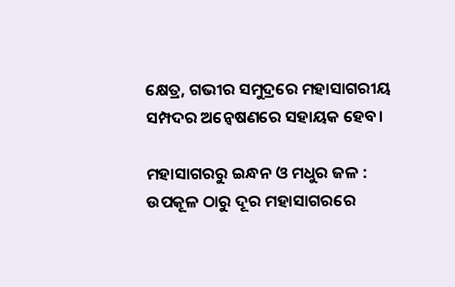କ୍ଷେତ୍ର, ଗଭୀର ସମୁଦ୍ରରେ ମହାସାଗରୀୟ ସମ୍ପଦର ଅନ୍ବେଷଣରେ ସହାୟକ ହେବ।

ମହାସାଗରରୁ ଇନ୍ଧନ ଓ ମଧୁର ଜଳ : ଉପକୂଳ ଠାରୁ ଦୂର ମହାସାଗରରେ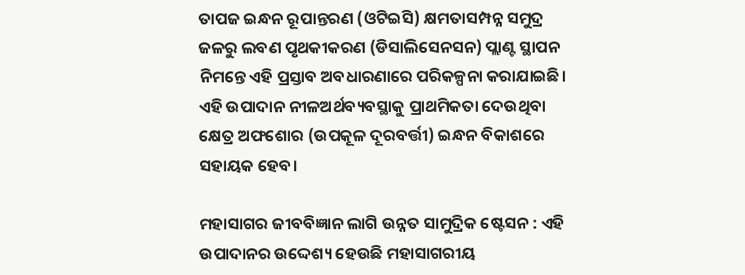ତାପଜ ଇନ୍ଧନ ରୂପାନ୍ତରଣ (ଓଟିଇସି) କ୍ଷମତାସମ୍ପନ୍ନ ସମୁଦ୍ର ଜଳରୁ ଲବଣ ପୃଥକୀକରଣ (ଡିସାଲିସେନସନ) ପ୍ଲାଣ୍ଟ ସ୍ଥାପନ ନିମନ୍ତେ ଏହି ପ୍ରସ୍ତାବ ଅବଧାରଣାରେ ପରିକଳ୍ପନା କରାଯାଇଛି। ଏହି ଉପାଦାନ ନୀଳଅର୍ଥବ୍ୟବସ୍ଥାକୁ ପ୍ରାଥମିକତା ଦେଉଥିବା କ୍ଷେତ୍ର ଅଫଶୋର (ଉପକୂଳ ଦୂରବର୍ତ୍ତୀ) ଇନ୍ଧନ ବିକାଶରେ ସହାୟକ ହେବ।

ମହାସାଗର ଜୀବବିଜ୍ଞାନ ଲାଗି ଉନ୍ନତ ସାମୁଦ୍ରିକ ଷ୍ଟେସନ : ଏହି ଉପାଦାନର ଉଦ୍ଦେଶ୍ୟ ହେଉଛି ମହାସାଗରୀୟ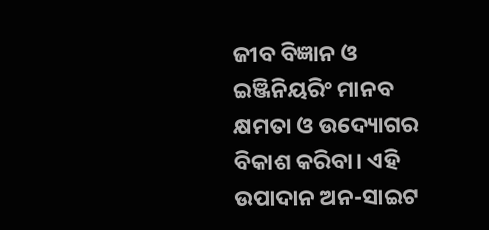ଜୀବ ବିଜ୍ଞାନ ଓ ଇଞ୍ଜିନିୟରିଂ ମାନବ କ୍ଷମତା ଓ ଉଦ୍ୟୋଗର ବିକାଶ କରିବା। ଏହି ଉପାଦାନ ଅନ-ସାଇଟ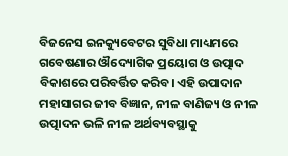ବିଜନେସ ଇନକ୍ୟୁବେଟର ସୁବିଧା ମାଧ୍ୟମରେ ଗବେଷଣାର ଔଦ୍ୟୋଗିକ ପ୍ରୟୋଗ ଓ ଉତ୍ପାଦ ବିକାଶରେ ପରିବର୍ତ୍ତିତ କରିବ। ଏହି ଉପାଦାନ ମହାସାଗର ଜୀବ ବିଜ୍ଞାନ, ନୀଳ ବାଣିଜ୍ୟ ଓ ନୀଳ ଉତ୍ପାଦନ ଭଳି ନୀଳ ଅର୍ଥବ୍ୟବସ୍ଥାକୁ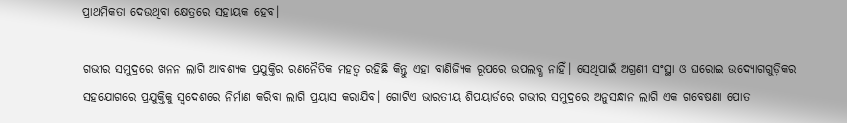ପ୍ରାଥମିକତା ଦେଉଥିବା କ୍ଷେତ୍ରରେ ସହାୟକ ହେବ।

ଗଭୀର ସମୁଦ୍ରରେ ଖନନ ଲାଗି ଆବଶ୍ୟକ ପ୍ରଯୁକ୍ତିର ରଣନୈତିକ ମହତ୍ବ ରହିଛି କିନ୍ତୁ ଏହା ବାଣିଜ୍ୟିକ ରୂପରେ ଉପଲବ୍ଧ ନାହିଁ। ସେଥିପାଇଁ ଅଗ୍ରଣୀ ସଂସ୍ଥା ଓ ଘରୋଇ ଉଦ୍ୟୋଗଗୁଡ଼ିକର ସହଯୋଗରେ ପ୍ରଯୁକ୍ତିକୁ ସ୍ବଦେଶରେ ନିର୍ମାଣ କରିବା ଲାଗି ପ୍ରୟାସ କରାଯିବ। ଗୋଟିଏ ଭାରତୀୟ ଶିପୟାର୍ଡରେ ଗଭୀର ସମୁଦ୍ରରେ ଅନୁସନ୍ଧାନ ଲାଗି ଏକ ଗବେଷଣା ପୋତ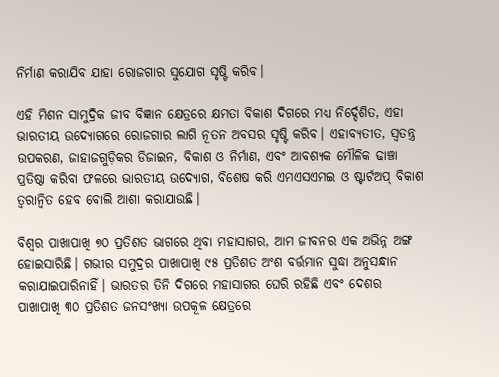ନିର୍ମାଣ କରାଯିବ ଯାହା ରୋଜଗାର ସୁଯୋଗ ସୃଷ୍ଟି କରିବ।

ଏହି ମିଶନ ସାମୁଦ୍ରିକ ଜୀବ ବିଜ୍ଞାନ କ୍ଷେତ୍ରରେ କ୍ଷମତା ବିକାଶ ଦିଗରେ ମଧ୍ୟ ନିର୍ଦ୍ଦେଶିତ, ଏହା ଭାରତୀୟ ଉଦ୍ୟୋଗରେ ରୋଜଗାର ଲାଗି ନୂତନ ଅବସର ସୃଷ୍ଟି କରିବ। ଏହାବ୍ୟତୀତ, ସ୍ବତନ୍ତ୍ର ଉପକରଣ, ଜାହାଜଗୁଡ଼ିକର ଡିଜାଇନ, ବିକାଶ ଓ ନିର୍ମାଣ, ଏବଂ ଆବଶ୍ୟକ ମୌଳିକ ଢାଞ୍ଚା ପ୍ରତିଷ୍ଠା କରିବା ଫଳରେ ଭାରତୀୟ ଉଦ୍ୟୋଗ, ବିଶେଷ କରି ଏମଏସଏମଇ ଓ ଷ୍ଟାର୍ଟଅପ୍ ବିକାଶ ତ୍ବରାନ୍ବିତ ହେବ ବୋଲି ଆଶା କରାଯାଉଛି।

ବିଶ୍ବର ପାଖାପାଖି ୭୦ ପ୍ରତିଶତ ଭାଗରେ ଥିବା ମହାସାଗର, ଆମ ଜୀବନର ଏକ ଅଭିନ୍ନ ଅଙ୍ଗ ହୋଇସାରିଛି। ଗଭୀର ସମୁଦ୍ରର ପାଖାପାଖି ୯୫ ପ୍ରତିଶତ ଅଂଶ ବର୍ତ୍ତମାନ ସୁଦ୍ଧା ଅନୁସନ୍ଧାନ କରାଯାଇପାରିନାହିଁ। ଭାରତର ତିନି ଦିଗରେ ମହାସାଗର ଘେରି ରହିଛି ଏବଂ ଦେଶର ପାଖାପାଖି ୩୦ ପ୍ରତିଶତ ଜନସଂଖ୍ୟା ଉପକୂଳ କ୍ଷେତ୍ରରେ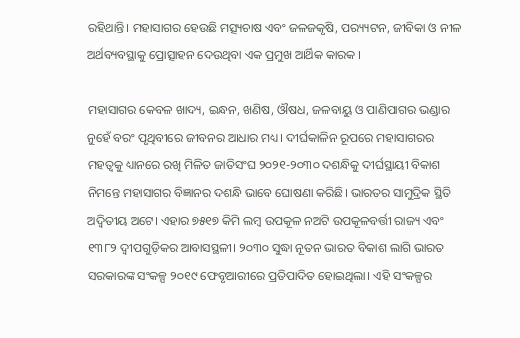ରହିଥାନ୍ତି। ମହାସାଗର ହେଉଛି ମତ୍ସ୍ୟଚାଷ ଏବଂ ଜଳଜକୃଷି, ପର‌୍ୟ୍ୟଟନ, ଜୀବିକା ଓ ନୀଳ ଅର୍ଥବ୍ୟବସ୍ଥାକୁ ପ୍ରୋତ୍ସାହନ ଦେଉଥିବା ଏକ ପ୍ରମୁଖ ଆର୍ଥିକ କାରକ ।

ମହାସାଗର କେବଳ ଖାଦ୍ୟ, ଇନ୍ଧନ, ଖଣିଷ, ଔଷଧ, ଜଳବାୟୁ ଓ ପାଣିପାଗର ଭଣ୍ଡାର ନୁହେଁ ବରଂ ପୃଥିବୀରେ ଜୀବନର ଆଧାର ମଧ୍ୟ। ଦୀର୍ଘକାଳିନ ରୂପରେ ମହାସାଗରର ମହତ୍ବକୁ ଧ୍ୟାନରେ ରଖି ମିଳିତ ଜାତିସଂଘ ୨୦୨୧-୨୦୩୦ ଦଶନ୍ଧିକୁ ଦୀର୍ଘସ୍ଥାୟୀ ବିକାଶ ନିମନ୍ତେ ମହାସାଗର ବିଜ୍ଞାନର ଦଶନ୍ଧି ଭାବେ ଘୋଷଣା କରିଛି। ଭାରତର ସାମୁଦ୍ରିକ ସ୍ଥିତି ଅଦ୍ବିତୀୟ ଅଟେ। ଏହାର ୭୫୧୭ କିମି ଲମ୍ବ ଉପକୂଳ ନଅଟି ଉପକୂଳବର୍ତ୍ତୀ ରାଜ୍ୟ ଏବଂ ୧୩୮୨ ଦ୍ବୀପଗୁଡ଼ିକର ଆବାସସ୍ଥଳୀ। ୨୦୩୦ ସୁଦ୍ଧା ନୂତନ ଭାରତ ବିକାଶ ଲାଗି ଭାରତ ସରକାରଙ୍କ ସଂକଳ୍ପ ୨୦୧୯ ଫେବୃଆରୀରେ ପ୍ରତିପାଦିତ ହୋଇଥିଲା। ଏହି ସଂକଳ୍ପର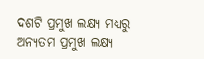ଦଶଟି ପ୍ରମୁଖ ଲକ୍ଷ୍ୟ ମଧ୍ୟରୁ ଅନ୍ୟତମ ପ୍ରମୁଖ ଲକ୍ଷ୍ୟ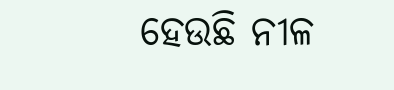ହେଉଛି ନୀଳ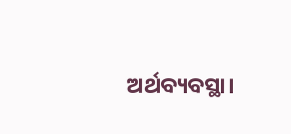ଅର୍ଥବ୍ୟବସ୍ଥା।